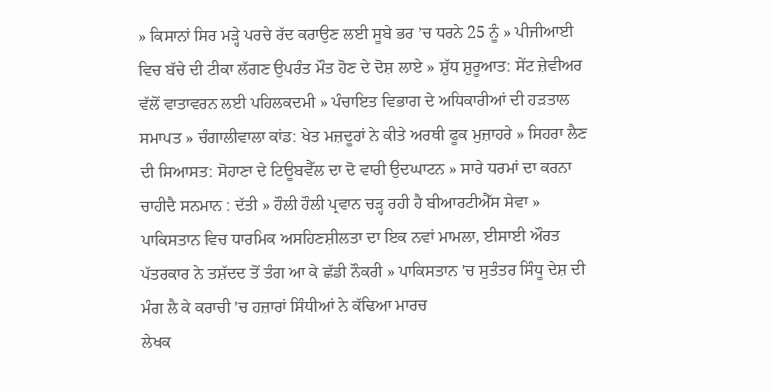» ਕਿਸਾਨਾਂ ਸਿਰ ਮੜ੍ਹੇ ਪਰਚੇ ਰੱਦ ਕਰਾਉਣ ਲਈ ਸੂਬੇ ਭਰ ’ਚ ਧਰਨੇ 25 ਨੂੰ » ਪੀਜੀਆਈ ਵਿਚ ਬੱਚੇ ਦੀ ਟੀਕਾ ਲੱਗਣ ਉਪਰੰਤ ਮੌਤ ਹੋਣ ਦੇ ਦੋਸ਼ ਲਾਏ » ਸ਼ੁੱਧ ਸ਼ੁਰੂਆਤ: ਸੇਂਟ ਜ਼ੇਵੀਅਰ ਵੱਲੋਂ ਵਾਤਾਵਰਨ ਲਈ ਪਹਿਲਕਦਮੀ » ਪੰਚਾਇਤ ਵਿਭਾਗ ਦੇ ਅਧਿਕਾਰੀਆਂ ਦੀ ਹੜਤਾਲ ਸਮਾਪਤ » ਚੰਗਾਲੀਵਾਲਾ ਕਾਂਡ: ਖੇਤ ਮਜ਼ਦੂਰਾਂ ਨੇ ਕੀਤੇ ਅਰਥੀ ਫੂਕ ਮੁਜ਼ਾਹਰੇ » ਸਿਹਰਾ ਲੈਣ ਦੀ ਸਿਆਸਤ: ਸੋਹਾਣਾ ਦੇ ਟਿਊਬਵੈੱਲ ਦਾ ਦੋ ਵਾਰੀ ਉਦਘਾਟਨ » ਸਾਰੇ ਧਰਮਾਂ ਦਾ ਕਰਨਾ ਚਾਹੀਦੈ ਸਨਮਾਨ : ਦੱਤੀ » ਹੌਲੀ ਹੌਲੀ ਪ੍ਰਵਾਨ ਚੜ੍ਹ ਰਹੀ ਹੈ ਬੀਆਰਟੀਐੱਸ ਸੇਵਾ » ਪਾਕਿਸਤਾਨ ਵਿਚ ਧਾਰਮਿਕ ਅਸਹਿਣਸ਼ੀਲਤਾ ਦਾ ਇਕ ਨਵਾਂ ਮਾਮਲਾ, ਈਸਾਈ ਔਰਤ ਪੱਤਰਕਾਰ ਨੇ ਤਸ਼ੱਦਦ ਤੋਂ ਤੰਗ ਆ ਕੇ ਛੱਡੀ ਨੌਕਰੀ » ਪਾਕਿਸਤਾਨ 'ਚ ਸੁਤੰਤਰ ਸਿੰਧੂ ਦੇਸ਼ ਦੀ ਮੰਗ ਲੈ ਕੇ ਕਰਾਚੀ 'ਚ ਹਜ਼ਾਰਾਂ ਸਿੰਧੀਆਂ ਨੇ ਕੱਢਿਆ ਮਾਰਚ
ਲੇਖਕ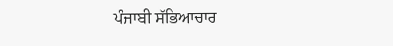ਪੰਜਾਬੀ ਸੱਭਿਆਚਾਰ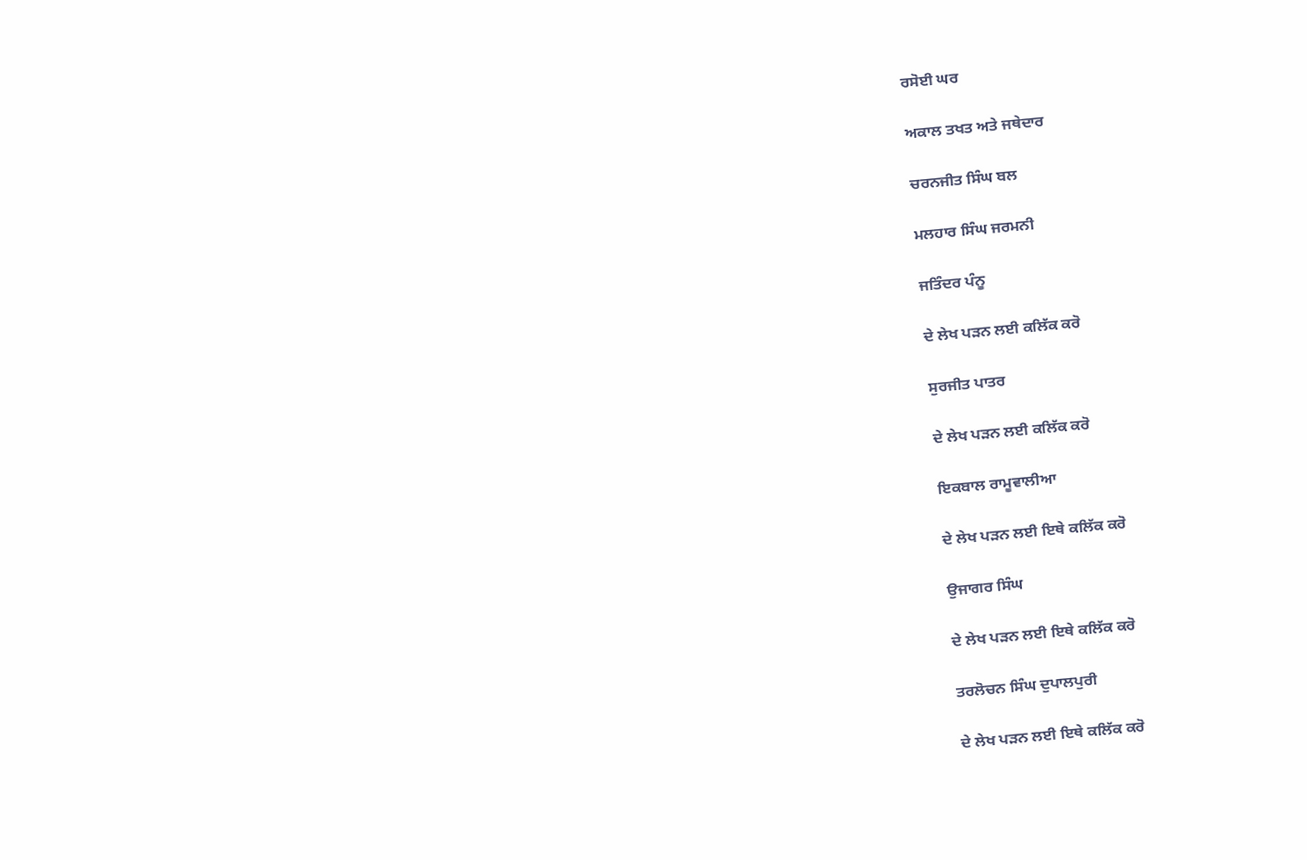ਰਸੋਈ ਘਰ

ਅਕਾਲ ਤਖਤ ਅਤੇ ਜਥੇਦਾਰ

ਚਰਨਜੀਤ ਸਿੰਘ ਬਲ

ਮਲਹਾਰ ਸਿੰਘ ਜਰਮਨੀ

ਜਤਿੰਦਰ ਪੰਨੂ

ਦੇ ਲੇਖ ਪੜਨ ਲਈ ਕਲਿੱਕ ਕਰੋ

ਸੁਰਜੀਤ ਪਾਤਰ

ਦੇ ਲੇਖ ਪੜਨ ਲਈ ਕਲਿੱਕ ਕਰੋ

ਇਕਬਾਲ ਰਾਮੂਵਾਲੀਆ

ਦੇ ਲੇਖ ਪੜਨ ਲਈ ਇਥੇ ਕਲਿੱਕ ਕਰੋ

ਉਜਾਗਰ ਸਿੰਘ

ਦੇ ਲੇਖ ਪੜਨ ਲਈ ਇਥੇ ਕਲਿੱਕ ਕਰੋ

ਤਰਲੋਚਨ ਸਿੰਘ ਦੁਪਾਲਪੁਰੀ

ਦੇ ਲੇਖ ਪੜਨ ਲਈ ਇਥੇ ਕਲਿੱਕ ਕਰੋ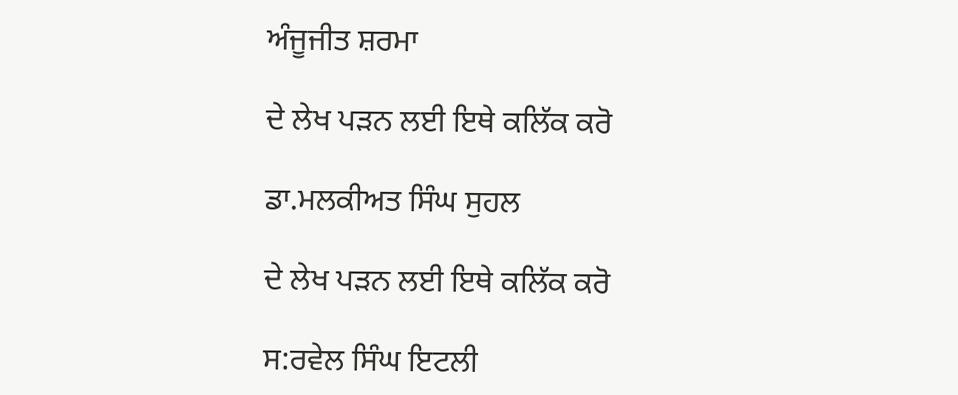ਅੰਜੂਜੀਤ ਸ਼ਰਮਾ

ਦੇ ਲੇਖ ਪੜਨ ਲਈ ਇਥੇ ਕਲਿੱਕ ਕਰੋ

ਡਾ.ਮਲਕੀਅਤ ਸਿੰਘ ਸੁਹਲ

ਦੇ ਲੇਖ ਪੜਨ ਲਈ ਇਥੇ ਕਲਿੱਕ ਕਰੋ

ਸ:ਰਵੇਲ ਸਿੰਘ ਇਟਲੀ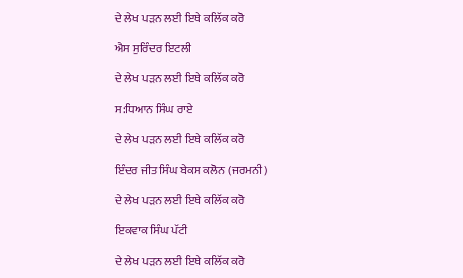ਦੇ ਲੇਖ ਪੜਨ ਲਈ ਇਥੇ ਕਲਿੱਕ ਕਰੋ

ਐਸ ਸੁਰਿੰਦਰ ਇਟਲੀ

ਦੇ ਲੇਖ ਪੜਨ ਲਈ ਇਥੇ ਕਲਿੱਕ ਕਰੋ

ਸ:ਧਿਆਨ ਸਿੰਘ ਰਾਏ

ਦੇ ਲੇਖ ਪੜਨ ਲਈ ਇਥੇ ਕਲਿੱਕ ਕਰੋ

ਇੰਦਰ ਜੀਤ ਸਿੰਘ ਬੇਕਸ ਕਲੋਨ (ਜਰਮਨੀ)

ਦੇ ਲੇਖ ਪੜਨ ਲਈ ਇਥੇ ਕਲਿੱਕ ਕਰੋ

ਇਕਵਾਕ ਸਿੰਘ ਪੱਟੀ

ਦੇ ਲੇਖ ਪੜਨ ਲਈ ਇਥੇ ਕਲਿੱਕ ਕਰੋ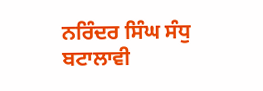ਨਰਿੰਦਰ ਸਿੰਘ ਸੰਧੁ ਬਟਾਲਾਵੀ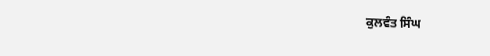ਕੁਲਵੰਤ ਸਿੰਘ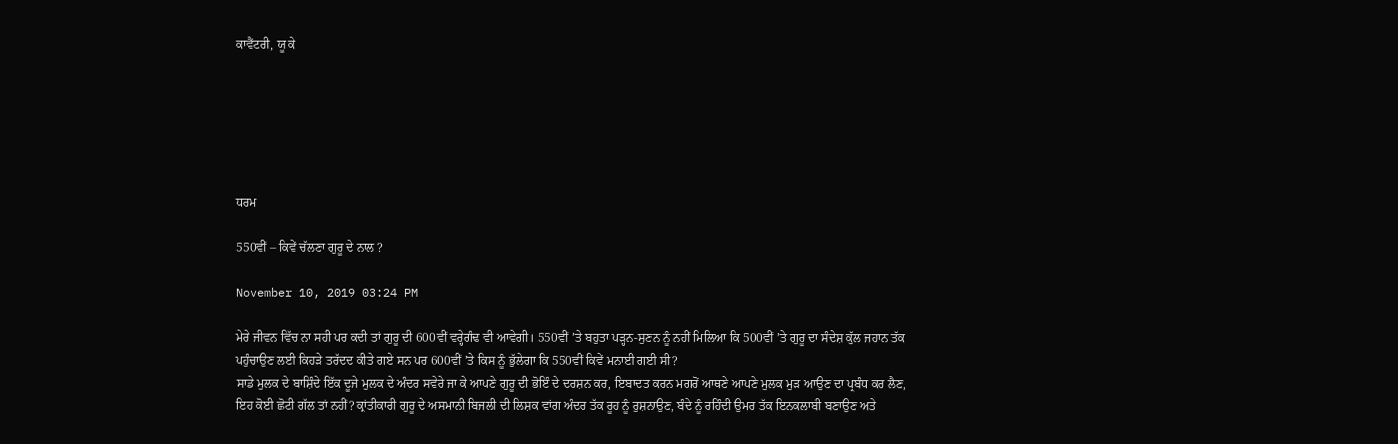ਕਾਵੈਂਟਰੀ, ਯੂ ਕੇ






ਧਰਮ

550ਵੀਂ – ਕਿਵੇਂ ਚੱਲਣਾ ਗੁਰੂ ਦੇ ਨਾਲ ?

November 10, 2019 03:24 PM

ਮੇਰੇ ਜੀਵਨ ਵਿੱਚ ਨਾ ਸਹੀ ਪਰ ਕਦੀ ਤਾਂ ਗੁਰੂ ਦੀ 600ਵੀਂ ਵਰ੍ਹੇਗੰਢ ਵੀ ਆਵੇਗੀ। 550ਵੀਂ ’ਤੇ ਬਹੁਤਾ ਪੜ੍ਹਨ-ਸੁਣਨ ਨੂੰ ਨਹੀਂ ਮਿਲਿਆ ਕਿ 500ਵੀਂ ’ਤੇ ਗੁਰੂ ਦਾ ਸੰਦੇਸ਼ ਕੁੱਲ ਜਹਾਨ ਤੱਕ ਪਹੁੰਚਾਉਣ ਲਈ ਕਿਹੜੇ ਤਰੱਦਦ ਕੀਤੇ ਗਏ ਸਨ ਪਰ 600ਵੀਂ ’ਤੇ ਕਿਸ ਨੂੰ ਭੁੱਲੇਗਾ ਕਿ 550ਵੀਂ ਕਿਵੇਂ ਮਨਾਈ ਗਈ ਸੀ?
ਸਾਡੇ ਮੁਲਕ ਦੇ ਬਾਸ਼ਿੰਦੇ ਇੱਕ ਦੂਜੇ ਮੁਲਕ ਦੇ ਅੰਦਰ ਸਵੇਰੇ ਜਾ ਕੇ ਆਪਣੇ ਗੁਰੂ ਦੀ ਭੋਇੰ ਦੇ ਦਰਸ਼ਨ ਕਰ, ਇਬਾਦਤ ਕਰਨ ਮਗਰੋਂ ਆਥਣੇ ਆਪਣੇ ਮੁਲਕ ਮੁੜ ਆਉਣ ਦਾ ਪ੍ਰਬੰਧ ਕਰ ਲੈਣ, ਇਹ ਕੋਈ ਛੋਟੀ ਗੱਲ ਤਾਂ ਨਹੀਂ? ਕ੍ਰਾਂਤੀਕਾਰੀ ਗੁਰੂ ਦੇ ਅਸਮਾਨੀ ਬਿਜਲੀ ਦੀ ਲਿਸ਼ਕ ਵਾਂਗ ਅੰਦਰ ਤੱਕ ਰੂਹ ਨੂੰ ਰੁਸ਼ਨਾਉਣ, ਬੰਦੇ ਨੂੰ ਰਹਿੰਦੀ ਉਮਰ ਤੱਕ ਇਨਕਲਾਬੀ ਬਣਾਉਣ ਅਤੇ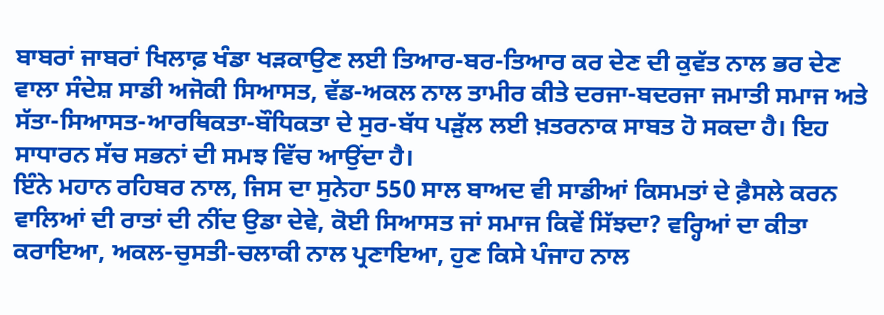ਬਾਬਰਾਂ ਜਾਬਰਾਂ ਖਿਲਾਫ਼ ਖੰਡਾ ਖੜਕਾਉਣ ਲਈ ਤਿਆਰ-ਬਰ-ਤਿਆਰ ਕਰ ਦੇਣ ਦੀ ਕੁਵੱਤ ਨਾਲ ਭਰ ਦੇਣ ਵਾਲਾ ਸੰਦੇਸ਼ ਸਾਡੀ ਅਜੋਕੀ ਸਿਆਸਤ, ਵੱਡ-ਅਕਲ ਨਾਲ ਤਾਮੀਰ ਕੀਤੇ ਦਰਜਾ-ਬਦਰਜਾ ਜਮਾਤੀ ਸਮਾਜ ਅਤੇ ਸੱਤਾ-ਸਿਆਸਤ-ਆਰਥਿਕਤਾ-ਬੌਧਿਕਤਾ ਦੇ ਸੁਰ-ਬੱਧ ਪੜੁੱਲ ਲਈ ਖ਼ਤਰਨਾਕ ਸਾਬਤ ਹੋ ਸਕਦਾ ਹੈ। ਇਹ ਸਾਧਾਰਨ ਸੱਚ ਸਭਨਾਂ ਦੀ ਸਮਝ ਵਿੱਚ ਆਉਂਦਾ ਹੈ।
ਇੰਨੇ ਮਹਾਨ ਰਹਿਬਰ ਨਾਲ, ਜਿਸ ਦਾ ਸੁਨੇਹਾ 550 ਸਾਲ ਬਾਅਦ ਵੀ ਸਾਡੀਆਂ ਕਿਸਮਤਾਂ ਦੇ ਫ਼ੈਸਲੇ ਕਰਨ ਵਾਲਿਆਂ ਦੀ ਰਾਤਾਂ ਦੀ ਨੀਂਦ ਉਡਾ ਦੇਵੇ, ਕੋਈ ਸਿਆਸਤ ਜਾਂ ਸਮਾਜ ਕਿਵੇਂ ਸਿੱਝਦਾ? ਵਰ੍ਹਿਆਂ ਦਾ ਕੀਤਾ ਕਰਾਇਆ, ਅਕਲ-ਚੁਸਤੀ-ਚਲਾਕੀ ਨਾਲ ਪ੍ਰਣਾਇਆ, ਹੁਣ ਕਿਸੇ ਪੰਜਾਹ ਨਾਲ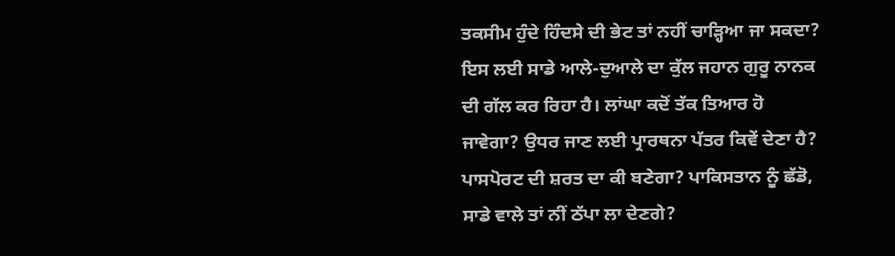ਤਕਸੀਮ ਹੁੰਦੇ ਹਿੰਦਸੇ ਦੀ ਭੇਟ ਤਾਂ ਨਹੀਂ ਚਾੜ੍ਹਿਆ ਜਾ ਸਕਦਾ?
ਇਸ ਲਈ ਸਾਡੇ ਆਲੇ-ਦੁਆਲੇ ਦਾ ਕੁੱਲ ਜਹਾਨ ਗੁਰੂ ਨਾਨਕ ਦੀ ਗੱਲ ਕਰ ਰਿਹਾ ਹੈ। ਲਾਂਘਾ ਕਦੋਂ ਤੱਕ ਤਿਆਰ ਹੋ ਜਾਵੇਗਾ? ਉਧਰ ਜਾਣ ਲਈ ਪ੍ਰਾਰਥਨਾ ਪੱਤਰ ਕਿਵੇਂ ਦੇਣਾ ਹੈ? ਪਾਸਪੋਰਟ ਦੀ ਸ਼ਰਤ ਦਾ ਕੀ ਬਣੇਗਾ? ਪਾਕਿਸਤਾਨ ਨੂੰ ਛੱਡੋ, ਸਾਡੇ ਵਾਲੇ ਤਾਂ ਨੀਂ ਠੱਪਾ ਲਾ ਦੇਣਗੇ?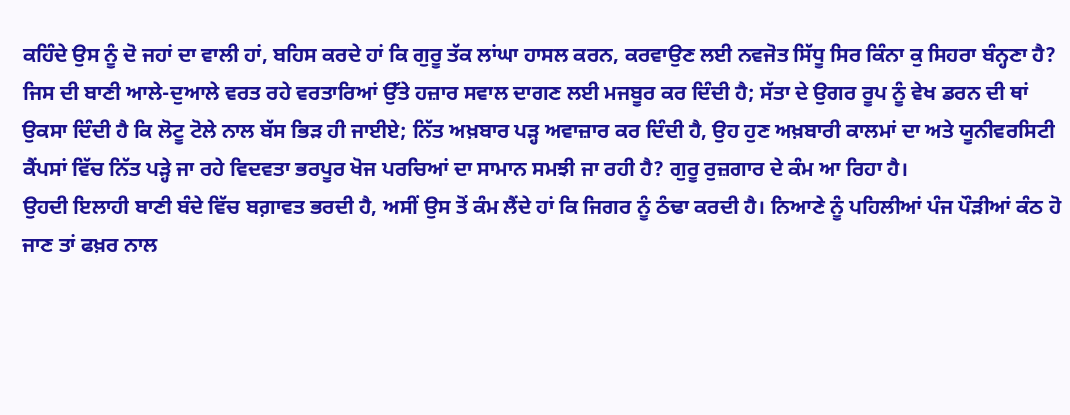ਕਹਿੰਦੇ ਉਸ ਨੂੰ ਦੋ ਜਹਾਂ ਦਾ ਵਾਲੀ ਹਾਂ, ਬਹਿਸ ਕਰਦੇ ਹਾਂ ਕਿ ਗੁਰੂ ਤੱਕ ਲਾਂਘਾ ਹਾਸਲ ਕਰਨ, ਕਰਵਾਉਣ ਲਈ ਨਵਜੋਤ ਸਿੱਧੂ ਸਿਰ ਕਿੰਨਾ ਕੁ ਸਿਹਰਾ ਬੰਨ੍ਹਣਾ ਹੈ?
ਜਿਸ ਦੀ ਬਾਣੀ ਆਲੇ-ਦੁਆਲੇ ਵਰਤ ਰਹੇ ਵਰਤਾਰਿਆਂ ਉੱਤੇ ਹਜ਼ਾਰ ਸਵਾਲ ਦਾਗਣ ਲਈ ਮਜਬੂਰ ਕਰ ਦਿੰਦੀ ਹੈ; ਸੱਤਾ ਦੇ ਉਗਰ ਰੂਪ ਨੂੰ ਵੇਖ ਡਰਨ ਦੀ ਥਾਂ ਉਕਸਾ ਦਿੰਦੀ ਹੈ ਕਿ ਲੋਟੂ ਟੋਲੇ ਨਾਲ ਬੱਸ ਭਿੜ ਹੀ ਜਾਈਏ; ਨਿੱਤ ਅਖ਼ਬਾਰ ਪੜ੍ਹ ਅਵਾਜ਼ਾਰ ਕਰ ਦਿੰਦੀ ਹੈ, ਉਹ ਹੁਣ ਅਖ਼ਬਾਰੀ ਕਾਲਮਾਂ ਦਾ ਅਤੇ ਯੂਨੀਵਰਸਿਟੀ ਕੈਂਪਸਾਂ ਵਿੱਚ ਨਿੱਤ ਪੜ੍ਹੇ ਜਾ ਰਹੇ ਵਿਦਵਤਾ ਭਰਪੂਰ ਖੋਜ ਪਰਚਿਆਂ ਦਾ ਸਾਮਾਨ ਸਮਝੀ ਜਾ ਰਹੀ ਹੈ? ਗੁਰੂ ਰੁਜ਼ਗਾਰ ਦੇ ਕੰਮ ਆ ਰਿਹਾ ਹੈ।
ਉਹਦੀ ਇਲਾਹੀ ਬਾਣੀ ਬੰਦੇ ਵਿੱਚ ਬਗ਼ਾਵਤ ਭਰਦੀ ਹੈ, ਅਸੀਂ ਉਸ ਤੋਂ ਕੰਮ ਲੈਂਦੇ ਹਾਂ ਕਿ ਜਿਗਰ ਨੂੰ ਠੰਢਾ ਕਰਦੀ ਹੈ। ਨਿਆਣੇ ਨੂੰ ਪਹਿਲੀਆਂ ਪੰਜ ਪੌੜੀਆਂ ਕੰਠ ਹੋ ਜਾਣ ਤਾਂ ਫਖ਼ਰ ਨਾਲ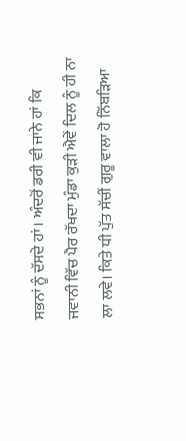ਸਭਨਾਂ ਨੂੰ ਦੱਸਦੇ ਹਾਂ। ਅੰਦਰੋਂ ਡਰੀ ਵੀ ਜਾਨੇ ਹਾਂ ਕਿ ਜਵਾਨੀ ਵਿੱਚ ਪੈਰ ਰੱਖਦਾ ਮੁੰਡਾ ਕੁੜੀ ਐਵੇਂ ਦਿਲ ਨੂੰ ਹੀ ਨਾ ਲਾ ਲਵੇ। ਕਿਤੇ ਧੀ ਪੁੱਤ ਸੱਚੀਂ ਗੁਰੂ ਵਾਲਾ ਹੋ ਨਿੱਬੜਿਆ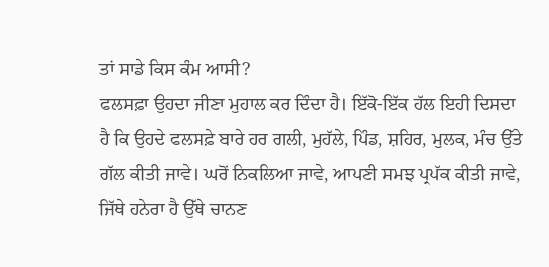ਤਾਂ ਸਾਡੇ ਕਿਸ ਕੰਮ ਆਸੀ?
ਫਲਸਫ਼ਾ ਉਹਦਾ ਜੀਣਾ ਮੁਹਾਲ ਕਰ ਦਿੰਦਾ ਹੈ। ਇੱਕੋ-ਇੱਕ ਹੱਲ ਇਹੀ ਦਿਸਦਾ ਹੈ ਕਿ ਉਹਦੇ ਫਲਸਫ਼ੇ ਬਾਰੇ ਹਰ ਗਲੀ, ਮੁਹੱਲੇ, ਪਿੰਡ, ਸ਼ਹਿਰ, ਮੁਲਕ, ਮੰਚ ਉੱਤੇ ਗੱਲ ਕੀਤੀ ਜਾਵੇ। ਘਰੋਂ ਨਿਕਲਿਆ ਜਾਵੇ, ਆਪਣੀ ਸਮਝ ਪ੍ਰਪੱਕ ਕੀਤੀ ਜਾਵੇ, ਜਿੱਥੇ ਹਨੇਰਾ ਹੈ ਉੱਥੇ ਚਾਨਣ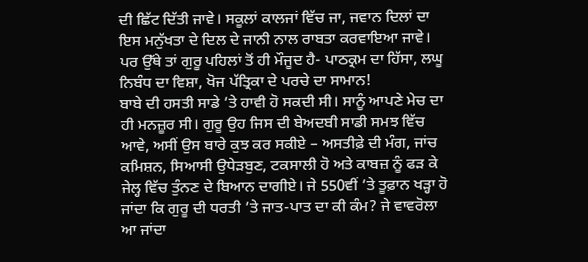ਦੀ ਛਿੱਟ ਦਿੱਤੀ ਜਾਵੇ। ਸਕੂਲਾਂ ਕਾਲਜਾਂ ਵਿੱਚ ਜਾ, ਜਵਾਨ ਦਿਲਾਂ ਦਾ ਇਸ ਮਨੁੱਖਤਾ ਦੇ ਦਿਲ ਦੇ ਜਾਨੀ ਨਾਲ ਰਾਬਤਾ ਕਰਵਾਇਆ ਜਾਵੇ। ਪਰ ਉੱਥੇ ਤਾਂ ਗੁਰੂ ਪਹਿਲਾਂ ਤੋਂ ਹੀ ਮੌਜੂਦ ਹੈ- ਪਾਠਕ੍ਰਮ ਦਾ ਹਿੱਸਾ, ਲਘੂ ਨਿਬੰਧ ਦਾ ਵਿਸ਼ਾ, ਖੋਜ ਪੱਤ੍ਰਿਕਾ ਦੇ ਪਰਚੇ ਦਾ ਸਾਮਾਨ!
ਬਾਬੇ ਦੀ ਹਸਤੀ ਸਾਡੇ ’ਤੇ ਹਾਵੀ ਹੋ ਸਕਦੀ ਸੀ। ਸਾਨੂੰ ਆਪਣੇ ਮੇਚ ਦਾ ਹੀ ਮਨਜ਼ੂਰ ਸੀ। ਗੁਰੂ ਉਹ ਜਿਸ ਦੀ ਬੇਅਦਬੀ ਸਾਡੀ ਸਮਝ ਵਿੱਚ ਆਵੇ, ਅਸੀਂ ਉਸ ਬਾਰੇ ਕੁਝ ਕਰ ਸਕੀਏ – ਅਸਤੀਫ਼ੇ ਦੀ ਮੰਗ, ਜਾਂਚ ਕਮਿਸ਼ਨ, ਸਿਆਸੀ ਉਧੇੜਬੁਣ, ਟਕਸਾਲੀ ਹੋ ਅਤੇ ਕਾਬਜ਼ ਨੂੰ ਫੜ ਕੇ ਜੇਲ੍ਹ ਵਿੱਚ ਤੁੰਨਣ ਦੇ ਬਿਆਨ ਦਾਗੀਏ। ਜੇ 550ਵੀਂ ’ਤੇ ਤੂਫ਼ਾਨ ਖੜ੍ਹਾ ਹੋ ਜਾਂਦਾ ਕਿ ਗੁਰੂ ਦੀ ਧਰਤੀ ’ਤੇ ਜਾਤ-ਪਾਤ ਦਾ ਕੀ ਕੰਮ? ਜੇ ਵਾਵਰੋਲਾ ਆ ਜਾਂਦਾ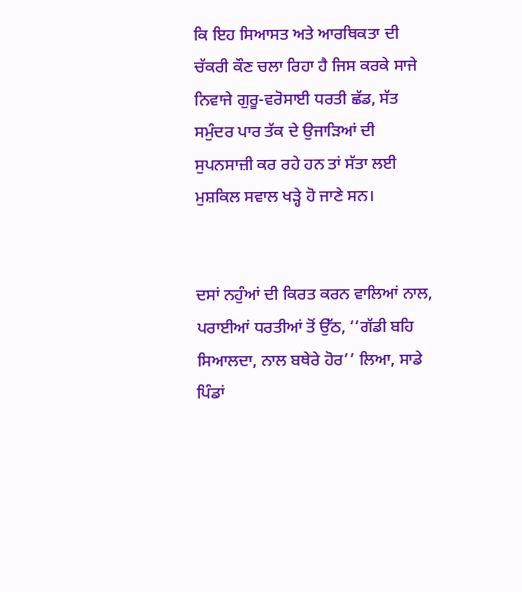ਕਿ ਇਹ ਸਿਆਸਤ ਅਤੇ ਆਰਥਿਕਤਾ ਦੀ ਚੱਕਰੀ ਕੌਣ ਚਲਾ ਰਿਹਾ ਹੈ ਜਿਸ ਕਰਕੇ ਸਾਜੇ ਨਿਵਾਜੇ ਗੁਰੂ-ਵਰੋਸਾਈ ਧਰਤੀ ਛੱਡ, ਸੱਤ ਸਮੁੰਦਰ ਪਾਰ ਤੱਕ ਦੇ ਉਜਾੜਿਆਂ ਦੀ ਸੁਪਨਸਾਜ਼ੀ ਕਰ ਰਹੇ ਹਨ ਤਾਂ ਸੱਤਾ ਲਈ ਮੁਸ਼ਕਿਲ ਸਵਾਲ ਖੜ੍ਹੇ ਹੋ ਜਾਣੇ ਸਨ।


ਦਸਾਂ ਨਹੁੰਆਂ ਦੀ ਕਿਰਤ ਕਰਨ ਵਾਲਿਆਂ ਨਾਲ, ਪਰਾਈਆਂ ਧਰਤੀਆਂ ਤੋਂ ਉੱਠ, ‘‘ਗੱਡੀ ਬਹਿ ਸਿਆਲਦਾ, ਨਾਲ ਬਥੇਰੇ ਹੋਰ’’ ਲਿਆ, ਸਾਡੇ ਪਿੰਡਾਂ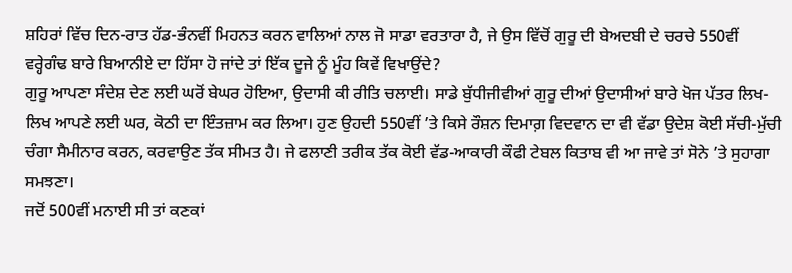ਸ਼ਹਿਰਾਂ ਵਿੱਚ ਦਿਨ-ਰਾਤ ਹੱਡ-ਭੰਨਵੀਂ ਮਿਹਨਤ ਕਰਨ ਵਾਲਿਆਂ ਨਾਲ ਜੋ ਸਾਡਾ ਵਰਤਾਰਾ ਹੈ, ਜੇ ਉਸ ਵਿੱਚੋਂ ਗੁਰੂ ਦੀ ਬੇਅਦਬੀ ਦੇ ਚਰਚੇ 550ਵੀਂ ਵਰ੍ਹੇਗੰਢ ਬਾਰੇ ਬਿਆਨੀਏ ਦਾ ਹਿੱਸਾ ਹੋ ਜਾਂਦੇ ਤਾਂ ਇੱਕ ਦੂਜੇ ਨੂੰ ਮੂੰਹ ਕਿਵੇਂ ਵਿਖਾਉਂਦੇ?
ਗੁਰੂ ਆਪਣਾ ਸੰਦੇਸ਼ ਦੇਣ ਲਈ ਘਰੋਂ ਬੇਘਰ ਹੋਇਆ, ਉਦਾਸੀ ਕੀ ਰੀਤਿ ਚਲਾਈ। ਸਾਡੇ ਬੁੱਧੀਜੀਵੀਆਂ ਗੁਰੂ ਦੀਆਂ ਉਦਾਸੀਆਂ ਬਾਰੇ ਖੋਜ ਪੱਤਰ ਲਿਖ-ਲਿਖ ਆਪਣੇ ਲਈ ਘਰ, ਕੋਠੀ ਦਾ ਇੰਤਜ਼ਾਮ ਕਰ ਲਿਆ। ਹੁਣ ਉਹਦੀ 550ਵੀਂ ’ਤੇ ਕਿਸੇ ਰੌਸ਼ਨ ਦਿਮਾਗ਼ ਵਿਦਵਾਨ ਦਾ ਵੀ ਵੱਡਾ ਉਦੇਸ਼ ਕੋਈ ਸੱਚੀ-ਮੁੱਚੀ ਚੰਗਾ ਸੈਮੀਨਾਰ ਕਰਨ, ਕਰਵਾਉਣ ਤੱਕ ਸੀਮਤ ਹੈ। ਜੇ ਫਲਾਣੀ ਤਰੀਕ ਤੱਕ ਕੋਈ ਵੱਡ-ਆਕਾਰੀ ਕੌਫੀ ਟੇਬਲ ਕਿਤਾਬ ਵੀ ਆ ਜਾਵੇ ਤਾਂ ਸੋਨੇ ’ਤੇ ਸੁਹਾਗਾ ਸਮਝਣਾ।
ਜਦੋਂ 500ਵੀਂ ਮਨਾਈ ਸੀ ਤਾਂ ਕਣਕਾਂ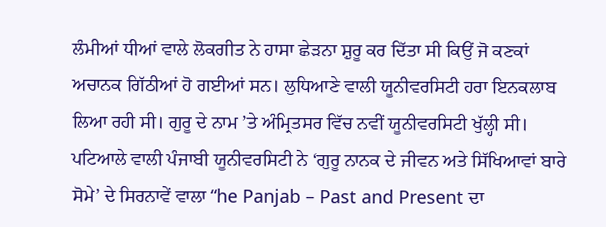ਲੰਮੀਆਂ ਧੀਆਂ ਵਾਲੇ ਲੋਕਗੀਤ ਨੇ ਹਾਸਾ ਛੇੜਨਾ ਸ਼ੁਰੂ ਕਰ ਦਿੱਤਾ ਸੀ ਕਿਉਂ ਜੋ ਕਣਕਾਂ ਅਚਾਨਕ ਗਿੱਠੀਆਂ ਹੋ ਗਈਆਂ ਸਨ। ਲੁਧਿਆਣੇ ਵਾਲੀ ਯੂਨੀਵਰਸਿਟੀ ਹਰਾ ਇਨਕਲਾਬ ਲਿਆ ਰਹੀ ਸੀ। ਗੁਰੂ ਦੇ ਨਾਮ ’ਤੇ ਅੰਮ੍ਰਿਤਸਰ ਵਿੱਚ ਨਵੀਂ ਯੂਨੀਵਰਸਿਟੀ ਖੁੱਲ੍ਹੀ ਸੀ। ਪਟਿਆਲੇ ਵਾਲੀ ਪੰਜਾਬੀ ਯੂਨੀਵਰਸਿਟੀ ਨੇ ‘ਗੁਰੂ ਨਾਨਕ ਦੇ ਜੀਵਨ ਅਤੇ ਸਿੱਖਿਆਵਾਂ ਬਾਰੇ ਸੋਮੇ’ ਦੇ ਸਿਰਨਾਵੇਂ ਵਾਲਾ “he Panjab – Past and Present ਦਾ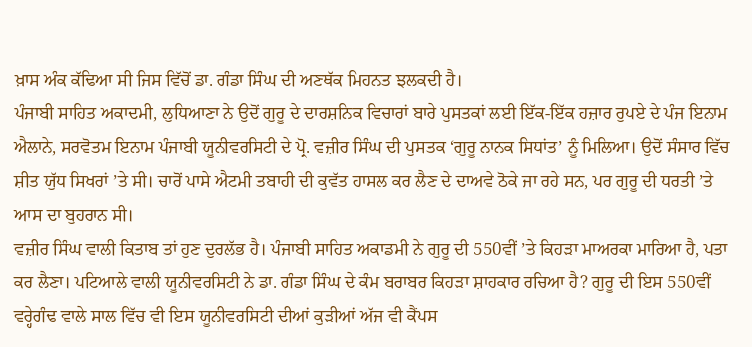ਖ਼ਾਸ ਅੰਕ ਕੱਢਿਆ ਸੀ ਜਿਸ ਵਿੱਚੋਂ ਡਾ. ਗੰਡਾ ਸਿੰਘ ਦੀ ਅਣਥੱਕ ਮਿਹਨਤ ਝਲਕਦੀ ਹੈ।
ਪੰਜਾਬੀ ਸਾਹਿਤ ਅਕਾਦਮੀ, ਲੁਧਿਆਣਾ ਨੇ ਉਦੋਂ ਗੁਰੂ ਦੇ ਦਾਰਸ਼ਨਿਕ ਵਿਚਾਰਾਂ ਬਾਰੇ ਪੁਸਤਕਾਂ ਲਈ ਇੱਕ-ਇੱਕ ਹਜ਼ਾਰ ਰੁਪਏ ਦੇ ਪੰਜ ਇਨਾਮ ਐਲਾਨੇ, ਸਰਵੋਤਮ ਇਨਾਮ ਪੰਜਾਬੀ ਯੂਨੀਵਰਸਿਟੀ ਦੇ ਪ੍ਰੋ. ਵਜ਼ੀਰ ਸਿੰਘ ਦੀ ਪੁਸਤਕ ‘ਗੁਰੂ ਨਾਨਕ ਸਿਧਾਂਤ’ ਨੂੰ ਮਿਲਿਆ। ਉਦੋਂ ਸੰਸਾਰ ਵਿੱਚ ਸ਼ੀਤ ਯੁੱਧ ਸਿਖਰਾਂ ’ਤੇ ਸੀ। ਚਾਰੋਂ ਪਾਸੇ ਐਟਮੀ ਤਬਾਹੀ ਦੀ ਕੁਵੱਤ ਹਾਸਲ ਕਰ ਲੈਣ ਦੇ ਦਾਅਵੇ ਠੋਕੇ ਜਾ ਰਹੇ ਸਨ, ਪਰ ਗੁਰੂ ਦੀ ਧਰਤੀ ’ਤੇ ਆਸ ਦਾ ਬੁਹਰਾਨ ਸੀ।
ਵਜ਼ੀਰ ਸਿੰਘ ਵਾਲੀ ਕਿਤਾਬ ਤਾਂ ਹੁਣ ਦੁਰਲੱਭ ਹੈ। ਪੰਜਾਬੀ ਸਾਹਿਤ ਅਕਾਡਮੀ ਨੇ ਗੁਰੂ ਦੀ 550ਵੀਂ ’ਤੇ ਕਿਹੜਾ ਮਾਅਰਕਾ ਮਾਰਿਆ ਹੈ, ਪਤਾ ਕਰ ਲੈਣਾ। ਪਟਿਆਲੇ ਵਾਲੀ ਯੂਨੀਵਰਸਿਟੀ ਨੇ ਡਾ. ਗੰਡਾ ਸਿੰਘ ਦੇ ਕੰਮ ਬਰਾਬਰ ਕਿਹੜਾ ਸ਼ਾਹਕਾਰ ਰਚਿਆ ਹੈ? ਗੁਰੂ ਦੀ ਇਸ 550ਵੀਂ ਵਰ੍ਹੇਗੰਢ ਵਾਲੇ ਸਾਲ ਵਿੱਚ ਵੀ ਇਸ ਯੂਨੀਵਰਸਿਟੀ ਦੀਆਂ ਕੁੜੀਆਂ ਅੱਜ ਵੀ ਕੈਂਪਸ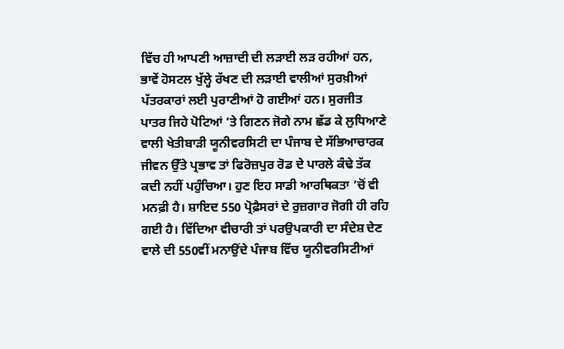ਵਿੱਚ ਹੀ ਆਪਣੀ ਆਜ਼ਾਦੀ ਦੀ ਲੜਾਈ ਲੜ ਰਹੀਆਂ ਹਨ, ਭਾਵੇਂ ਹੋਸਟਲ ਖੁੱਲ੍ਹੇ ਰੱਖਣ ਦੀ ਲੜਾਈ ਵਾਲੀਆਂ ਸੁਰਖ਼ੀਆਂ ਪੱਤਰਕਾਰਾਂ ਲਈ ਪੁਰਾਣੀਆਂ ਹੋ ਗਈਆਂ ਹਨ। ਸੁਰਜੀਤ ਪਾਤਰ ਜਿਹੇ ਪੋਟਿਆਂ ’ਤੇ ਗਿਣਨ ਜੋਗੇ ਨਾਮ ਛੱਡ ਕੇ ਲੁਧਿਆਣੇ ਵਾਲੀ ਖੇਤੀਬਾੜੀ ਯੂਨੀਵਰਸਿਟੀ ਦਾ ਪੰਜਾਬ ਦੇ ਸੱਭਿਆਚਾਰਕ ਜੀਵਨ ਉੱਤੇ ਪ੍ਰਭਾਵ ਤਾਂ ਫਿਰੋਜ਼ਪੁਰ ਰੋਡ ਦੇ ਪਾਰਲੇ ਕੰਢੇ ਤੱਕ ਕਦੀ ਨਹੀਂ ਪਹੁੰਚਿਆ। ਹੁਣ ਇਹ ਸਾਡੀ ਆਰਥਿਕਤਾ ’ਚੋਂ ਵੀ ਮਨਫ਼ੀ ਹੈ। ਸ਼ਾਇਦ 550 ਪ੍ਰੋਫ਼ੈਸਰਾਂ ਦੇ ਰੁਜ਼ਗਾਰ ਜੋਗੀ ਹੀ ਰਹਿ ਗਈ ਹੈ। ਵਿੱਦਿਆ ਵੀਚਾਰੀ ਤਾਂ ਪਰਉਪਕਾਰੀ ਦਾ ਸੰਦੇਸ਼ ਦੇਣ ਵਾਲੇ ਦੀ 550ਵੀਂ ਮਨਾਉਂਦੇ ਪੰਜਾਬ ਵਿੱਚ ਯੂਨੀਵਰਸਿਟੀਆਂ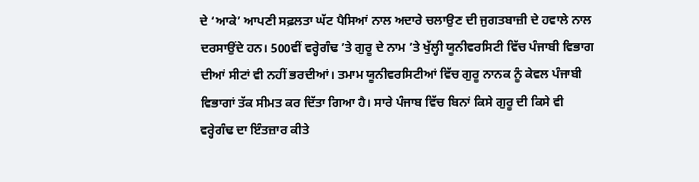ਦੇ ‘ਆਕੇ’ ਆਪਣੀ ਸਫ਼ਲਤਾ ਘੱਟ ਪੈਸਿਆਂ ਨਾਲ ਅਦਾਰੇ ਚਲਾਉਣ ਦੀ ਜੁਗਤਬਾਜ਼ੀ ਦੇ ਹਵਾਲੇ ਨਾਲ ਦਰਸਾਉਂਦੇ ਹਨ। 500ਵੀਂ ਵਰ੍ਹੇਗੰਢ ’ਤੇ ਗੁਰੂ ਦੇ ਨਾਮ ’ਤੇ ਖੁੱਲ੍ਹੀ ਯੂਨੀਵਰਸਿਟੀ ਵਿੱਚ ਪੰਜਾਬੀ ਵਿਭਾਗ ਦੀਆਂ ਸੀਟਾਂ ਵੀ ਨਹੀਂ ਭਰਦੀਆਂ। ਤਮਾਮ ਯੂਨੀਵਰਸਿਟੀਆਂ ਵਿੱਚ ਗੁਰੂ ਨਾਨਕ ਨੂੰ ਕੇਵਲ ਪੰਜਾਬੀ ਵਿਭਾਗਾਂ ਤੱਕ ਸੀਮਤ ਕਰ ਦਿੱਤਾ ਗਿਆ ਹੈ। ਸਾਰੇ ਪੰਜਾਬ ਵਿੱਚ ਬਿਨਾਂ ਕਿਸੇ ਗੁਰੂ ਦੀ ਕਿਸੇ ਵੀ ਵਰ੍ਹੇਗੰਢ ਦਾ ਇੰਤਜ਼ਾਰ ਕੀਤੇ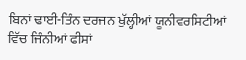ਬਿਨਾਂ ਢਾਈ-ਤਿੰਨ ਦਰਜਨ ਖੁੱਲ੍ਹੀਆਂ ਯੂਨੀਵਰਸਿਟੀਆਂ ਵਿੱਚ ਜਿੰਨੀਆਂ ਫੀਸਾਂ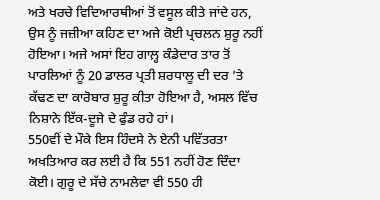ਅਤੇ ਖਰਚੇ ਵਿਦਿਆਰਥੀਆਂ ਤੋਂ ਵਸੂਲ ਕੀਤੇ ਜਾਂਦੇ ਹਨ, ਉਸ ਨੂੰ ਜਜ਼ੀਆ ਕਹਿਣ ਦਾ ਅਜੇ ਕੋਈ ਪ੍ਰਚਲਨ ਸ਼ੁਰੂ ਨਹੀਂ ਹੋਇਆ। ਅਜੇ ਅਸਾਂ ਇਹ ਗਾਲ਼੍ਹ ਕੰਡੇਦਾਰ ਤਾਰ ਤੋਂ ਪਾਰਲਿਆਂ ਨੂੰ 20 ਡਾਲਰ ਪ੍ਰਤੀ ਸ਼ਰਧਾਲੂ ਦੀ ਦਰ ’ਤੇ ਕੱਢਣ ਦਾ ਕਾਰੋਬਾਰ ਸ਼ੁਰੂ ਕੀਤਾ ਹੋਇਆ ਹੈ, ਅਸਲ ਵਿੱਚ ਨਿਸ਼ਾਨੇ ਇੱਕ-ਦੂਜੇ ਦੇ ਫੁੰਡ ਰਹੇ ਹਾਂ।
550ਵੀਂ ਦੇ ਮੌਕੇ ਇਸ ਹਿੰਦਸੇ ਨੇ ਏਨੀ ਪਵਿੱਤਰਤਾ ਅਖਤਿਆਰ ਕਰ ਲਈ ਹੈ ਕਿ 551 ਨਹੀਂ ਹੋਣ ਦਿੰਦਾ ਕੋਈ। ਗੁਰੂ ਦੇ ਸੱਚੇ ਨਾਮਲੇਵਾ ਵੀ 550 ਹੀ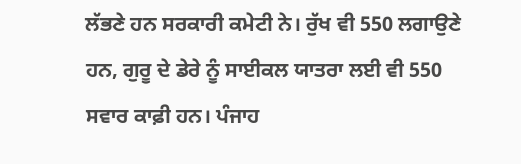ਲੱਭਣੇ ਹਨ ਸਰਕਾਰੀ ਕਮੇਟੀ ਨੇ। ਰੁੱਖ ਵੀ 550 ਲਗਾਉਣੇ ਹਨ, ਗੁਰੂ ਦੇ ਡੇਰੇ ਨੂੰ ਸਾਈਕਲ ਯਾਤਰਾ ਲਈ ਵੀ 550 ਸਵਾਰ ਕਾਫ਼ੀ ਹਨ। ਪੰਜਾਹ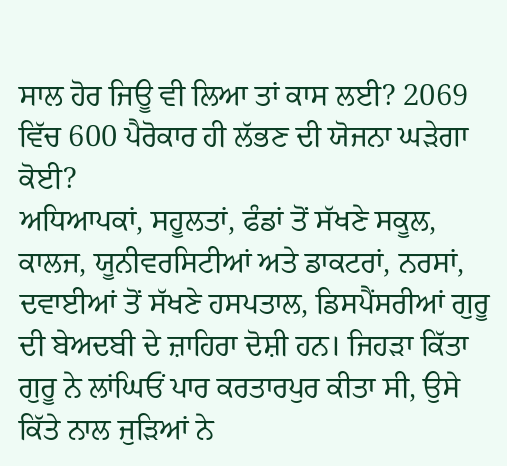ਸਾਲ ਹੋਰ ਜਿਊ ਵੀ ਲਿਆ ਤਾਂ ਕਾਸ ਲਈ? 2069 ਵਿੱਚ 600 ਪੈਰੋਕਾਰ ਹੀ ਲੱਭਣ ਦੀ ਯੋਜਨਾ ਘੜੇਗਾ ਕੋਈ?
ਅਧਿਆਪਕਾਂ, ਸਹੂਲਤਾਂ, ਫੰਡਾਂ ਤੋਂ ਸੱਖਣੇ ਸਕੂਲ, ਕਾਲਜ, ਯੂਨੀਵਰਸਿਟੀਆਂ ਅਤੇ ਡਾਕਟਰਾਂ, ਨਰਸਾਂ, ਦਵਾਈਆਂ ਤੋਂ ਸੱਖਣੇ ਹਸਪਤਾਲ, ਡਿਸਪੈਂਸਰੀਆਂ ਗੁਰੂ ਦੀ ਬੇਅਦਬੀ ਦੇ ਜ਼ਾਹਿਰਾ ਦੋਸ਼ੀ ਹਨ। ਜਿਹੜਾ ਕਿੱਤਾ ਗੁਰੂ ਨੇ ਲਾਂਘਿਓਂ ਪਾਰ ਕਰਤਾਰਪੁਰ ਕੀਤਾ ਸੀ, ਉਸੇ ਕਿੱਤੇ ਨਾਲ ਜੁੜਿਆਂ ਨੇ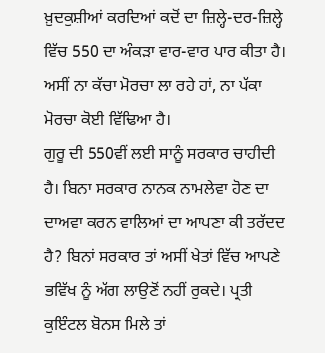ਖ਼ੁਦਕੁਸ਼ੀਆਂ ਕਰਦਿਆਂ ਕਦੋਂ ਦਾ ਜ਼ਿਲ੍ਹੇ-ਦਰ-ਜ਼ਿਲ੍ਹੇ ਵਿੱਚ 550 ਦਾ ਅੰਕੜਾ ਵਾਰ-ਵਾਰ ਪਾਰ ਕੀਤਾ ਹੈ। ਅਸੀਂ ਨਾ ਕੱਚਾ ਮੋਰਚਾ ਲਾ ਰਹੇ ਹਾਂ, ਨਾ ਪੱਕਾ ਮੋਰਚਾ ਕੋਈ ਵਿੱਢਿਆ ਹੈ।
ਗੁਰੂ ਦੀ 550ਵੀਂ ਲਈ ਸਾਨੂੰ ਸਰਕਾਰ ਚਾਹੀਦੀ ਹੈ। ਬਿਨਾ ਸਰਕਾਰ ਨਾਨਕ ਨਾਮਲੇਵਾ ਹੋਣ ਦਾ ਦਾਅਵਾ ਕਰਨ ਵਾਲਿਆਂ ਦਾ ਆਪਣਾ ਕੀ ਤਰੱਦਦ ਹੈ? ਬਿਨਾਂ ਸਰਕਾਰ ਤਾਂ ਅਸੀਂ ਖੇਤਾਂ ਵਿੱਚ ਆਪਣੇ ਭਵਿੱਖ ਨੂੰ ਅੱਗ ਲਾਉਣੋਂ ਨਹੀਂ ਰੁਕਦੇ। ਪ੍ਰਤੀ ਕੁਇੰਟਲ ਬੋਨਸ ਮਿਲੇ ਤਾਂ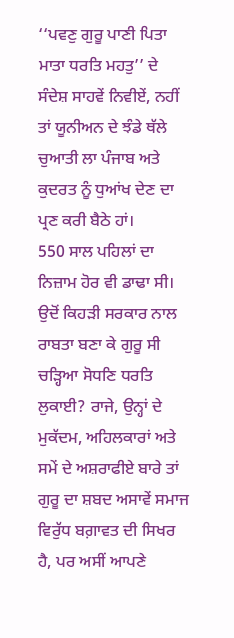‘‘ਪਵਣੁ ਗੁਰੂ ਪਾਣੀ ਪਿਤਾ ਮਾਤਾ ਧਰਤਿ ਮਹਤੁ’’ ਦੇ ਸੰਦੇਸ਼ ਸਾਹਵੇਂ ਨਿਵੀਏਂ, ਨਹੀਂ ਤਾਂ ਯੂਨੀਅਨ ਦੇ ਝੰਡੇ ਥੱਲੇ ਚੁਆਤੀ ਲਾ ਪੰਜਾਬ ਅਤੇ ਕੁਦਰਤ ਨੂੰ ਧੁਆਂਖ ਦੇਣ ਦਾ ਪ੍ਰਣ ਕਰੀ ਬੈਠੇ ਹਾਂ।
550 ਸਾਲ ਪਹਿਲਾਂ ਦਾ ਨਿਜ਼ਾਮ ਹੋਰ ਵੀ ਡਾਢਾ ਸੀ। ਉਦੋਂ ਕਿਹੜੀ ਸਰਕਾਰ ਨਾਲ ਰਾਬਤਾ ਬਣਾ ਕੇ ਗੁਰੂ ਸੀ ਚੜ੍ਹਿਆ ਸੋਧਣਿ ਧਰਤਿ ਲੁਕਾਈ? ਰਾਜੇ, ਉਨ੍ਹਾਂ ਦੇ ਮੁਕੱਦਮ, ਅਹਿਲਕਾਰਾਂ ਅਤੇ ਸਮੇਂ ਦੇ ਅਸ਼ਰਾਫੀਏ ਬਾਰੇ ਤਾਂ ਗੁਰੂ ਦਾ ਸ਼ਬਦ ਅਸਾਵੇਂ ਸਮਾਜ ਵਿਰੁੱਧ ਬਗ਼ਾਵਤ ਦੀ ਸਿਖਰ ਹੈ, ਪਰ ਅਸੀਂ ਆਪਣੇ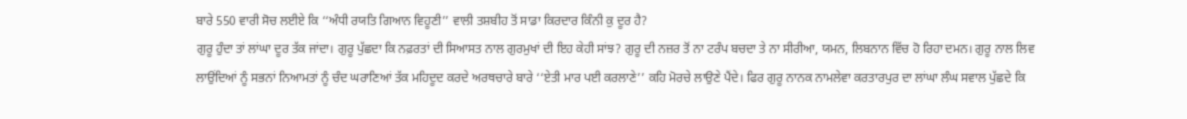ਬਾਰੇ 550 ਵਾਰੀ ਸੋਚ ਲਈਏ ਕਿ ‘‘ਅੰਧੀ ਰਯਤਿ ਗਿਆਨ ਵਿਹੂਣੀ’’ ਵਾਲੀ ਤਸ਼ਬੀਹ ਤੋਂ ਸਾਡਾ ਕਿਰਦਾਰ ਕਿੰਨੀ ਕੁ ਦੂਰ ਹੈ?
ਗੁਰੂ ਹੁੰਦਾ ਤਾਂ ਲਾਂਘਾ ਦੂਰ ਤੱਕ ਜਾਂਦਾ। ਗੁਰੂ ਪੁੱਛਦਾ ਕਿ ਨਫ਼ਰਤਾਂ ਦੀ ਸਿਆਸਤ ਨਾਲ ਗੁਰਮੁਖਾਂ ਦੀ ਇਹ ਕੇਹੀ ਸਾਂਝ? ਗੁਰੂ ਦੀ ਨਜ਼ਰ ਤੋਂ ਨਾ ਟਰੰਪ ਬਚਦਾ ਤੇ ਨਾ ਸੀਰੀਆ, ਯਮਨ, ਲਿਬਨਾਨ ਵਿੱਚ ਹੋ ਰਿਹਾ ਦਮਨ। ਗੁਰੂ ਨਾਲ ਲਿਵ ਲਾਉਂਦਿਆਂ ਨੂੰ ਸਭਨਾਂ ਨਿਆਮਤਾਂ ਨੂੰ ਚੰਦ ਘਰਾਣਿਆਂ ਤੱਕ ਮਹਿਦੂਦ ਕਰਦੇ ਅਰਥਚਾਰੇ ਬਾਰੇ ‘‘ਏਤੀ ਮਾਰ ਪਈ ਕਰਲਾਣੇ’’ ਕਹਿ ਮੋਰਚੇ ਲਾਉਣੇ ਪੈਂਦੇ। ਫਿਰ ਗੁਰੂ ਨਾਨਕ ਨਾਮਲੇਵਾ ਕਰਤਾਰਪੁਰ ਦਾ ਲਾਂਘਾ ਲੰਘ ਸਵਾਲ ਪੁੱਛਦੇ ਕਿ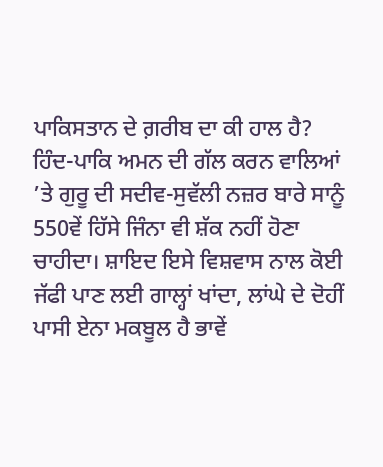ਪਾਕਿਸਤਾਨ ਦੇ ਗ਼ਰੀਬ ਦਾ ਕੀ ਹਾਲ ਹੈ? ਹਿੰਦ-ਪਾਕਿ ਅਮਨ ਦੀ ਗੱਲ ਕਰਨ ਵਾਲਿਆਂ ’ਤੇ ਗੁਰੂ ਦੀ ਸਦੀਵ-ਸੁਵੱਲੀ ਨਜ਼ਰ ਬਾਰੇ ਸਾਨੂੰ 550ਵੇਂ ਹਿੱਸੇ ਜਿੰਨਾ ਵੀ ਸ਼ੱਕ ਨਹੀਂ ਹੋਣਾ ਚਾਹੀਦਾ। ਸ਼ਾਇਦ ਇਸੇ ਵਿਸ਼ਵਾਸ ਨਾਲ ਕੋਈ ਜੱਫੀ ਪਾਣ ਲਈ ਗਾਲ੍ਹਾਂ ਖਾਂਦਾ, ਲਾਂਘੇ ਦੇ ਦੋਹੀਂ ਪਾਸੀ ਏਨਾ ਮਕਬੂਲ ਹੈ ਭਾਵੇਂ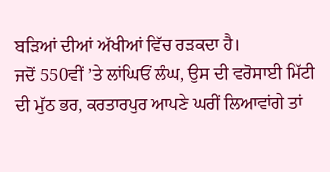ਬੜਿਆਂ ਦੀਆਂ ਅੱਖੀਆਂ ਵਿੱਚ ਰੜਕਦਾ ਹੈ।
ਜਦੋਂ 550ਵੀਂ ’ਤੇ ਲਾਂਘਿਓਂ ਲੰਘ, ਉਸ ਦੀ ਵਰੋਸਾਈ ਮਿੱਟੀ ਦੀ ਮੁੱਠ ਭਰ, ਕਰਤਾਰਪੁਰ ਆਪਣੇ ਘਰੀਂ ਲਿਆਵਾਂਗੇ ਤਾਂ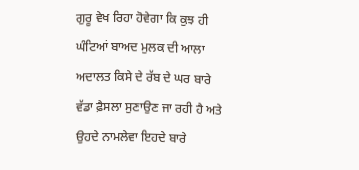ਗੁਰੂ ਵੇਖ ਰਿਹਾ ਹੋਵੇਗਾ ਕਿ ਕੁਝ ਹੀ ਘੰਟਿਆਂ ਬਾਅਦ ਮੁਲਕ ਦੀ ਆਲਾ ਅਦਾਲਤ ਕਿਸੇ ਦੇ ਰੱਬ ਦੇ ਘਰ ਬਾਰੇ ਵੱਡਾ ਫ਼ੈਸਲਾ ਸੁਣਾਉਣ ਜਾ ਰਹੀ ਹੈ ਅਤੇ ਉਹਦੇ ਨਾਮਲੇਵਾ ਇਹਦੇ ਬਾਰੇ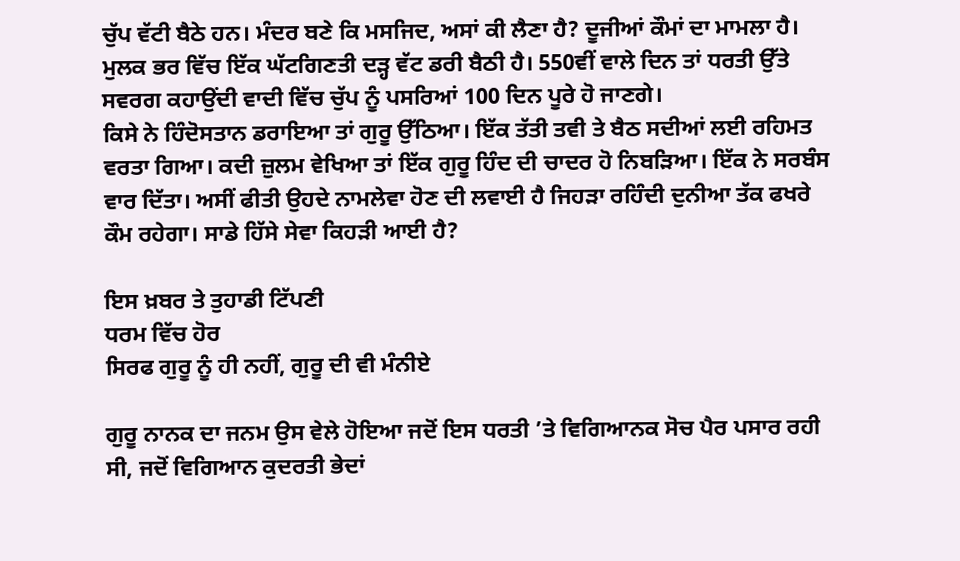ਚੁੱਪ ਵੱਟੀ ਬੈਠੇ ਹਨ। ਮੰਦਰ ਬਣੇ ਕਿ ਮਸਜਿਦ, ਅਸਾਂ ਕੀ ਲੈਣਾ ਹੈ? ਦੂਜੀਆਂ ਕੌਮਾਂ ਦਾ ਮਾਮਲਾ ਹੈ। ਮੁਲਕ ਭਰ ਵਿੱਚ ਇੱਕ ਘੱਟਗਿਣਤੀ ਦੜ੍ਹ ਵੱਟ ਡਰੀ ਬੈਠੀ ਹੈ। 550ਵੀਂ ਵਾਲੇ ਦਿਨ ਤਾਂ ਧਰਤੀ ਉੱਤੇ ਸਵਰਗ ਕਹਾਉਂਦੀ ਵਾਦੀ ਵਿੱਚ ਚੁੱਪ ਨੂੰ ਪਸਰਿਆਂ 100 ਦਿਨ ਪੂਰੇ ਹੋ ਜਾਣਗੇ।
ਕਿਸੇ ਨੇ ਹਿੰਦੋਸਤਾਨ ਡਰਾਇਆ ਤਾਂ ਗੁਰੂ ਉੱਠਿਆ। ਇੱਕ ਤੱਤੀ ਤਵੀ ਤੇ ਬੈਠ ਸਦੀਆਂ ਲਈ ਰਹਿਮਤ ਵਰਤਾ ਗਿਆ। ਕਦੀ ਜ਼ੁਲਮ ਵੇਖਿਆ ਤਾਂ ਇੱਕ ਗੁਰੂ ਹਿੰਦ ਦੀ ਚਾਦਰ ਹੋ ਨਿਬੜਿਆ। ਇੱਕ ਨੇ ਸਰਬੰਸ ਵਾਰ ਦਿੱਤਾ। ਅਸੀਂ ਫੀਤੀ ਉਹਦੇ ਨਾਮਲੇਵਾ ਹੋਣ ਦੀ ਲਵਾਈ ਹੈ ਜਿਹੜਾ ਰਹਿੰਦੀ ਦੁਨੀਆ ਤੱਕ ਫਖਰੇ ਕੌਮ ਰਹੇਗਾ। ਸਾਡੇ ਹਿੱਸੇ ਸੇਵਾ ਕਿਹੜੀ ਆਈ ਹੈ?

ਇਸ ਖ਼ਬਰ ਤੇ ਤੁਹਾਡੀ ਟਿੱਪਣੀ
ਧਰਮ ਵਿੱਚ ਹੋਰ
ਸਿਰਫ ਗੁਰੂ ਨੂੰ ਹੀ ਨਹੀਂ, ਗੁਰੂ ਦੀ ਵੀ ਮੰਨੀਏ

ਗੁਰੂ ਨਾਨਕ ਦਾ ਜਨਮ ਉਸ ਵੇਲੇ ਹੋਇਆ ਜਦੋਂ ਇਸ ਧਰਤੀ ’ਤੇ ਵਿਗਿਆਨਕ ਸੋਚ ਪੈਰ ਪਸਾਰ ਰਹੀ ਸੀ, ਜਦੋਂ ਵਿਗਿਆਨ ਕੁਦਰਤੀ ਭੇਦਾਂ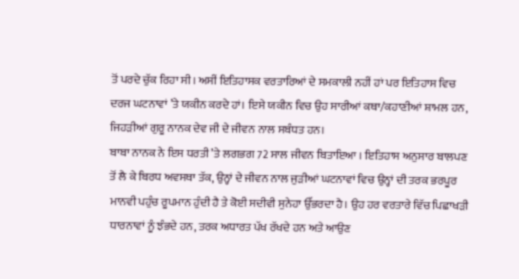ਤੋਂ ਪਰਦੇ ਚੁੱਕ ਰਿਹਾ ਸੀ। ਅਸੀਂ ਇਤਿਹਾਸਕ ਵਰਤਾਰਿਆਂ ਦੇ ਸਮਕਾਲੀ ਨਹੀਂ ਹਾਂ ਪਰ ਇਤਿਹਾਸ ਵਿਚ ਦਰਜ ਘਟਨਾਵਾਂ ’ਤੇ ਯਕੀਨ ਕਰਦੇ ਹਾਂ। ਇਸੇ ਯਕੀਨ ਵਿਚ ਉਹ ਸਾਰੀਆਂ ਕਥਾ/ਕਹਾਣੀਆਂ ਸ਼ਾਮਲ ਹਨ, ਜਿਹੜੀਆਂ ਗੁਰੂ ਨਾਨਕ ਦੇਵ ਜੀ ਦੇ ਜੀਵਨ ਨਾਲ ਸਬੰਧਤ ਹਨ।
ਬਾਬਾ ਨਾਨਕ ਨੇ ਇਸ ਧਰਤੀ ’ਤੇ ਲਗਭਗ 72 ਸਾਲ ਜੀਵਨ ਬਿਤਾਇਆ । ਇਤਿਹਾਸ ਅਨੁਸਾਰ ਬਾਲਪਣ ਤੋਂ ਲੈ ਕੇ ਬਿਰਧ ਅਵਸਥਾ ਤੱਕ, ਉਨ੍ਹਾਂ ਦੇ ਜੀਵਨ ਨਾਲ ਜੁੜੀਆਂ ਘਟਨਾਵਾਂ ਵਿਚ ਉਨ੍ਹਾਂ ਦੀ ਤਰਕ ਭਰਪੂਰ ਮਾਨਵੀ ਪਹੁੰਚ ਰੂਪਮਾਨ ਹੁੰਦੀ ਹੈ ਤੇ ਕੋਈ ਸਦੀਵੀ ਸੁਨੇਹਾ ਉੱਭਰਦਾ ਹੈ। ਉਹ ਹਰ ਵਰਤਾਰੇ ਵਿੱਚ ਪਿਛਾਖੜੀ ਧਾਰਨਾਵਾਂ ਨੂੰ ਝੰਭਦੇ ਹਨ, ਤਰਕ ਅਧਾਰਤ ਪੱਖ ਰੱਖਦੇ ਹਨ ਅਤੇ ਆਉਣ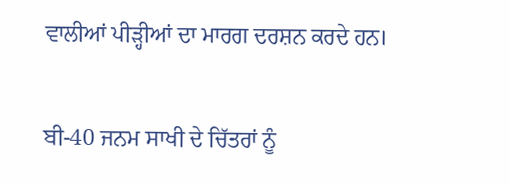ਵਾਲੀਆਂ ਪੀੜ੍ਹੀਆਂ ਦਾ ਮਾਰਗ ਦਰਸ਼ਨ ਕਰਦੇ ਹਨ।

ਬੀ-40 ਜਨਮ ਸਾਖੀ ਦੇ ਚਿੱਤਰਾਂ ਨੂੰ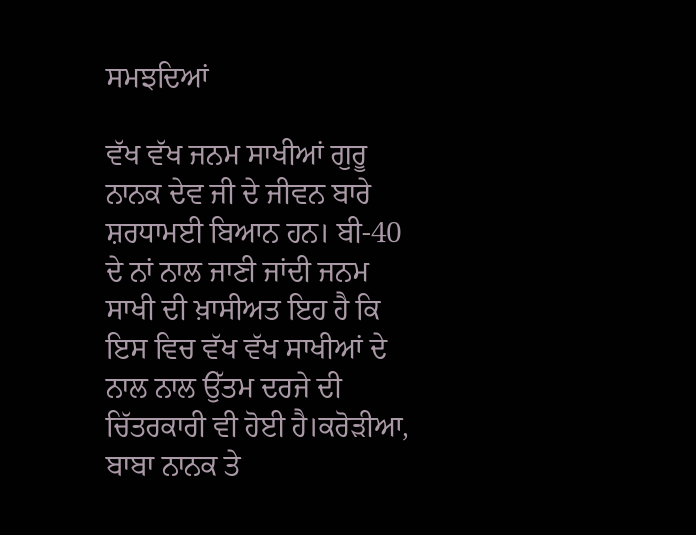ਸਮਝਦਿਆਂ

ਵੱਖ ਵੱਖ ਜਨਮ ਸਾਖੀਆਂ ਗੁਰੂ ਨਾਨਕ ਦੇਵ ਜੀ ਦੇ ਜੀਵਨ ਬਾਰੇ ਸ਼ਰਧਾਮਈ ਬਿਆਨ ਹਨ। ਬੀ-40 ਦੇ ਨਾਂ ਨਾਲ ਜਾਣੀ ਜਾਂਦੀ ਜਨਮ ਸਾਖੀ ਦੀ ਖ਼ਾਸੀਅਤ ਇਹ ਹੈ ਕਿ ਇਸ ਵਿਚ ਵੱਖ ਵੱਖ ਸਾਖੀਆਂ ਦੇ ਨਾਲ ਨਾਲ ਉੱਤਮ ਦਰਜੇ ਦੀ ਚਿੱਤਰਕਾਰੀ ਵੀ ਹੋਈ ਹੈ।ਕਰੋੜੀਆ, ਬਾਬਾ ਨਾਨਕ ਤੇ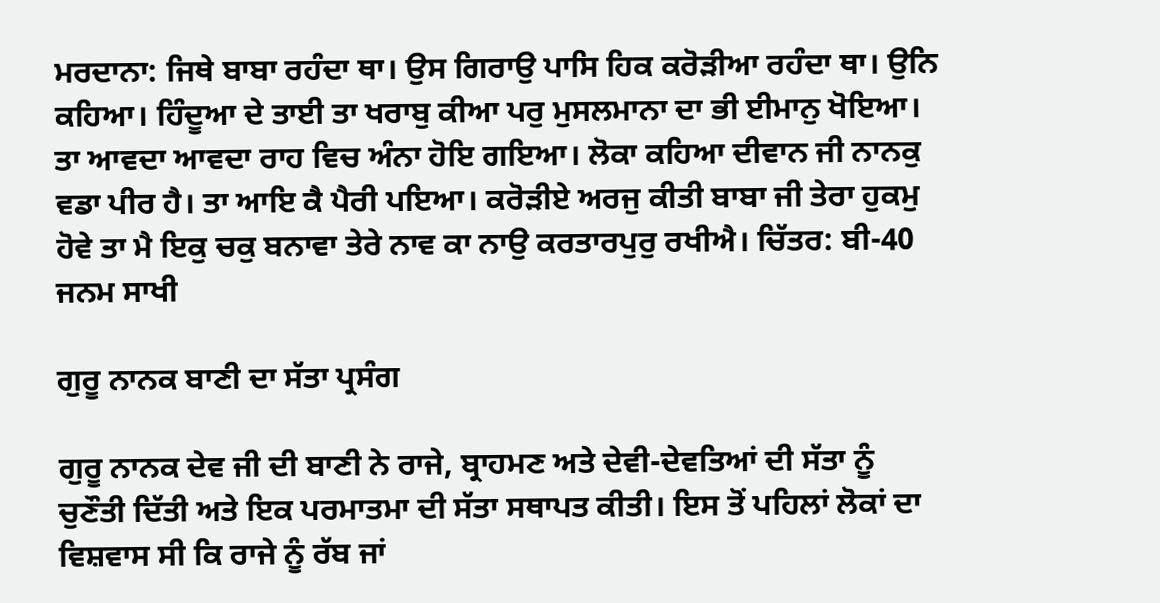ਮਰਦਾਨਾ: ਜਿਥੇ ਬਾਬਾ ਰਹੰਦਾ ਥਾ। ਉਸ ਗਿਰਾਉ ਪਾਸਿ ਹਿਕ ਕਰੋੜੀਆ ਰਹੰਦਾ ਥਾ। ਉਨਿ ਕਹਿਆ। ਹਿੰਦੂਆ ਦੇ ਤਾਈ ਤਾ ਖਰਾਬੁ ਕੀਆ ਪਰੁ ਮੁਸਲਮਾਨਾ ਦਾ ਭੀ ਈਮਾਨੁ ਖੋਇਆ। ਤਾ ਆਵਦਾ ਆਵਦਾ ਰਾਹ ਵਿਚ ਅੰਨਾ ਹੋਇ ਗਇਆ। ਲੋਕਾ ਕਹਿਆ ਦੀਵਾਨ ਜੀ ਨਾਨਕੁ ਵਡਾ ਪੀਰ ਹੈ। ਤਾ ਆਇ ਕੈ ਪੈਰੀ ਪਇਆ। ਕਰੋੜੀਏ ਅਰਜੁ ਕੀਤੀ ਬਾਬਾ ਜੀ ਤੇਰਾ ਹੁਕਮੁ ਹੋਵੇ ਤਾ ਮੈ ਇਕੁ ਚਕੁ ਬਨਾਵਾ ਤੇਰੇ ਨਾਵ ਕਾ ਨਾਉ ਕਰਤਾਰਪੁਰੁ ਰਖੀਐ। ਚਿੱਤਰ: ਬੀ-40 ਜਨਮ ਸਾਖੀ

ਗੁਰੂ ਨਾਨਕ ਬਾਣੀ ਦਾ ਸੱਤਾ ਪ੍ਰਸੰਗ

ਗੁਰੂ ਨਾਨਕ ਦੇਵ ਜੀ ਦੀ ਬਾਣੀ ਨੇ ਰਾਜੇ, ਬ੍ਰਾਹਮਣ ਅਤੇ ਦੇਵੀ-ਦੇਵਤਿਆਂ ਦੀ ਸੱਤਾ ਨੂੰ ਚੁਣੌਤੀ ਦਿੱਤੀ ਅਤੇ ਇਕ ਪਰਮਾਤਮਾ ਦੀ ਸੱਤਾ ਸਥਾਪਤ ਕੀਤੀ। ਇਸ ਤੋਂ ਪਹਿਲਾਂ ਲੋਕਾਂ ਦਾ ਵਿਸ਼ਵਾਸ ਸੀ ਕਿ ਰਾਜੇ ਨੂੰ ਰੱਬ ਜਾਂ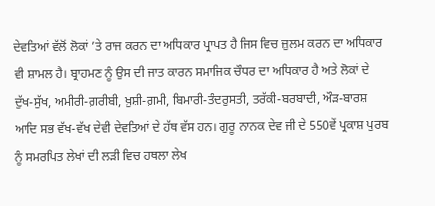ਦੇਵਤਿਆਂ ਵੱਲੋਂ ਲੋਕਾਂ ’ਤੇ ਰਾਜ ਕਰਨ ਦਾ ਅਧਿਕਾਰ ਪ੍ਰਾਪਤ ਹੈ ਜਿਸ ਵਿਚ ਜ਼ੁਲਮ ਕਰਨ ਦਾ ਅਧਿਕਾਰ ਵੀ ਸ਼ਾਮਲ ਹੈ। ਬ੍ਰਾਹਮਣ ਨੂੰ ਉਸ ਦੀ ਜਾਤ ਕਾਰਨ ਸਮਾਜਿਕ ਚੌਧਰ ਦਾ ਅਧਿਕਾਰ ਹੈ ਅਤੇ ਲੋਕਾਂ ਦੇ ਦੁੱਖ-ਸੁੱਖ, ਅਮੀਰੀ-ਗ਼ਰੀਬੀ, ਖ਼ੁਸ਼ੀ-ਗ਼ਮੀ, ਬਿਮਾਰੀ-ਤੰਦਰੁਸਤੀ, ਤਰੱਕੀ-ਬਰਬਾਦੀ, ਔੜ-ਬਾਰਸ਼ ਆਦਿ ਸਭ ਵੱਖ-ਵੱਖ ਦੇਵੀ ਦੇਵਤਿਆਂ ਦੇ ਹੱਥ ਵੱਸ ਹਨ। ਗੁਰੂ ਨਾਨਕ ਦੇਵ ਜੀ ਦੇ 550ਵੇਂ ਪ੍ਰਕਾਸ਼ ਪੁਰਬ ਨੂੰ ਸਮਰਪਿਤ ਲੇਖਾਂ ਦੀ ਲੜੀ ਵਿਚ ਹਥਲਾ ਲੇਖ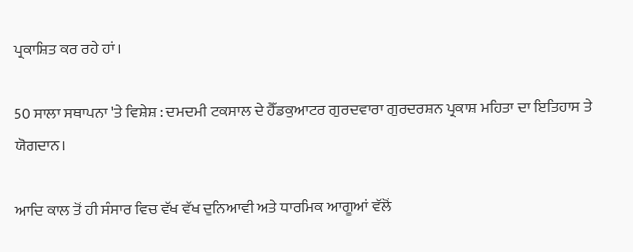ਪ੍ਰਕਾਸ਼ਿਤ ਕਰ ਰਹੇ ਹਾਂ।

50 ਸਾਲਾ ਸਥਾਪਨਾ 'ਤੇ ਵਿਸ਼ੇਸ਼ : ਦਮਦਮੀ ਟਕਸਾਲ ਦੇ ਹੈੱਡਕੁਆਟਰ ਗੁਰਦਵਾਰਾ ਗੁਰਦਰਸ਼ਨ ਪ੍ਰਕਾਸ਼ ਮਹਿਤਾ ਦਾ ਇਤਿਹਾਸ ਤੇ ਯੋਗਦਾਨ।

ਆਦਿ ਕਾਲ ਤੋਂ ਹੀ ਸੰਸਾਰ ਵਿਚ ਵੱਖ ਵੱਖ ਦੁਨਿਆਵੀ ਅਤੇ ਧਾਰਮਿਕ ਆਗੂਆਂ ਵੱਲੋਂ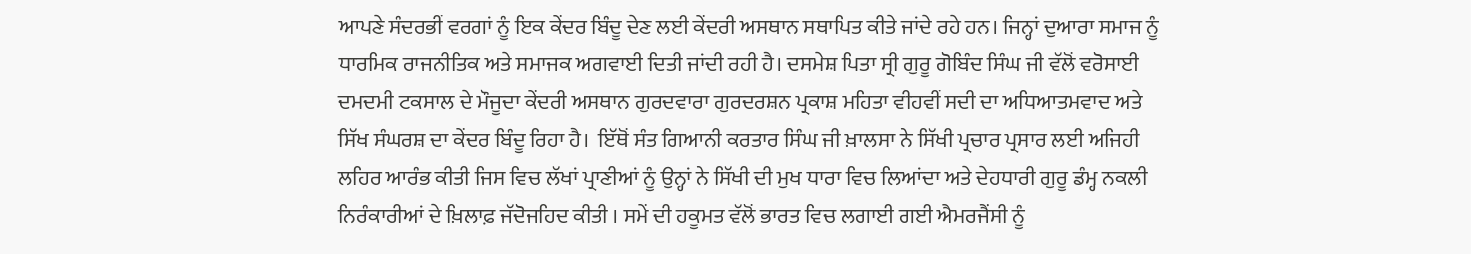ਆਪਣੇ ਸੰਦਰਭੀਂ ਵਰਗਾਂ ਨੂੰ ਇਕ ਕੇਂਦਰ ਬਿੰਦੂ ਦੇਣ ਲਈ ਕੇਂਦਰੀ ਅਸਥਾਨ ਸਥਾਪਿਤ ਕੀਤੇ ਜਾਂਦੇ ਰਹੇ ਹਨ। ਜਿਨ੍ਹਾਂ ਦੁਆਰਾ ਸਮਾਜ ਨੂੰ ਧਾਰਮਿਕ ਰਾਜਨੀਤਿਕ ਅਤੇ ਸਮਾਜਕ ਅਗਵਾਈ ਦਿਤੀ ਜਾਂਦੀ ਰਹੀ ਹੈ। ਦਸਮੇਸ਼ ਪਿਤਾ ਸ੍ਰੀ ਗੁਰੂ ਗੋਬਿੰਦ ਸਿੰਘ ਜੀ ਵੱਲੋਂ ਵਰੋਸਾਈ ਦਮਦਮੀ ਟਕਸਾਲ ਦੇ ਮੌਜੂਦਾ ਕੇਂਦਰੀ ਅਸਥਾਨ ਗੁਰਦਵਾਰਾ ਗੁਰਦਰਸ਼ਨ ਪ੍ਰਕਾਸ਼ ਮਹਿਤਾ ਵੀਹਵੀਂ ਸਦੀ ਦਾ ਅਧਿਆਤਮਵਾਦ ਅਤੇ ਸਿੱਖ ਸੰਘਰਸ਼ ਦਾ ਕੇਂਦਰ ਬਿੰਦੂ ਰਿਹਾ ਹੈ।  ਇੱਥੋਂ ਸੰਤ ਗਿਆਨੀ ਕਰਤਾਰ ਸਿੰਘ ਜੀ ਖ਼ਾਲਸਾ ਨੇ ਸਿੱਖੀ ਪ੍ਰਚਾਰ ਪ੍ਰਸਾਰ ਲਈ ਅਜਿਹੀ ਲਹਿਰ ਆਰੰਭ ਕੀਤੀ ਜਿਸ ਵਿਚ ਲੱਖਾਂ ਪ੍ਰਾਣੀਆਂ ਨੂੰ ਉਨ੍ਹਾਂ ਨੇ ਸਿੱਖੀ ਦੀ ਮੁਖ ਧਾਰਾ ਵਿਚ ਲਿਆਂਦਾ ਅਤੇ ਦੇਹਧਾਰੀ ਗੁਰੂ ਡੰਮ੍ਹ ਨਕਲੀ ਨਿਰੰਕਾਰੀਆਂ ਦੇ ਖ਼ਿਲਾਫ਼ ਜੱਦੋਜਹਿਦ ਕੀਤੀ । ਸਮੇਂ ਦੀ ਹਕੂਮਤ ਵੱਲੋਂ ਭਾਰਤ ਵਿਚ ਲਗਾਈ ਗਈ ਐਮਰਜੈਂਸੀ ਨੂੰ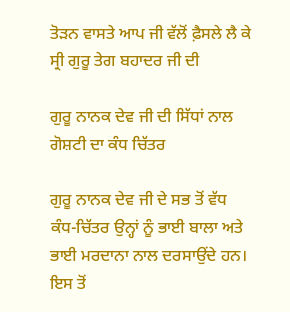ਤੋੜਨ ਵਾਸਤੇ ਆਪ ਜੀ ਵੱਲੋਂ ਫ਼ੈਸਲੇ ਲੈ ਕੇ ਸ੍ਰੀ ਗੁਰੂ ਤੇਗ ਬਹਾਦਰ ਜੀ ਦੀ

ਗੁਰੂ ਨਾਨਕ ਦੇਵ ਜੀ ਦੀ ਸਿੱਧਾਂ ਨਾਲ ਗੋਸ਼ਟੀ ਦਾ ਕੰਧ ਚਿੱਤਰ

ਗੁਰੂ ਨਾਨਕ ਦੇਵ ਜੀ ਦੇ ਸਭ ਤੋਂ ਵੱਧ ਕੰਧ-ਚਿੱਤਰ ਉਨ੍ਹਾਂ ਨੂੰ ਭਾਈ ਬਾਲਾ ਅਤੇ ਭਾਈ ਮਰਦਾਨਾ ਨਾਲ ਦਰਸਾਉਂਦੇ ਹਨ। ਇਸ ਤੋਂ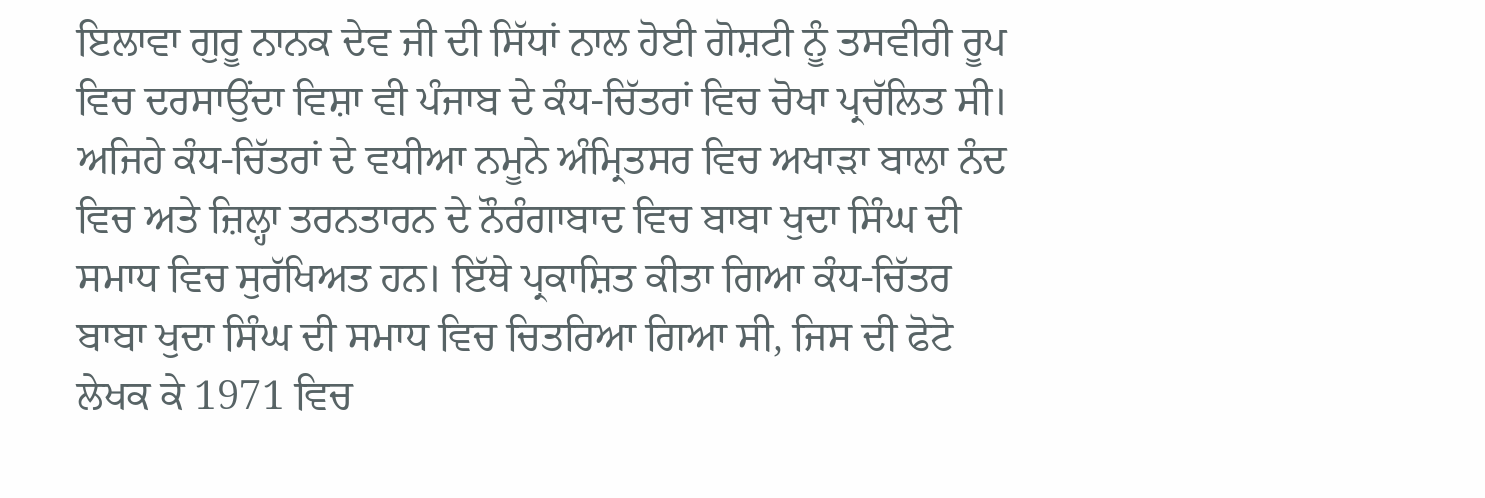ਇਲਾਵਾ ਗੁਰੂ ਨਾਨਕ ਦੇਵ ਜੀ ਦੀ ਸਿੱਧਾਂ ਨਾਲ ਹੋਈ ਗੋਸ਼ਟੀ ਨੂੰ ਤਸਵੀਰੀ ਰੂਪ ਵਿਚ ਦਰਸਾਉਂਦਾ ਵਿਸ਼ਾ ਵੀ ਪੰਜਾਬ ਦੇ ਕੰਧ-ਚਿੱਤਰਾਂ ਵਿਚ ਚੋਖਾ ਪ੍ਰਚੱਲਿਤ ਸੀ। ਅਜਿਹੇ ਕੰਧ-ਚਿੱਤਰਾਂ ਦੇ ਵਧੀਆ ਨਮੂਨੇ ਅੰਮ੍ਰਿਤਸਰ ਵਿਚ ਅਖਾੜਾ ਬਾਲਾ ਨੰਦ ਵਿਚ ਅਤੇ ਜ਼ਿਲ੍ਹਾ ਤਰਨਤਾਰਨ ਦੇ ਨੌਰੰਗਾਬਾਦ ਵਿਚ ਬਾਬਾ ਖੁਦਾ ਸਿੰਘ ਦੀ ਸਮਾਧ ਵਿਚ ਸੁਰੱਖਿਅਤ ਹਨ। ਇੱਥੇ ਪ੍ਰਕਾਸ਼ਿਤ ਕੀਤਾ ਗਿਆ ਕੰਧ-ਚਿੱਤਰ ਬਾਬਾ ਖੁਦਾ ਸਿੰਘ ਦੀ ਸਮਾਧ ਵਿਚ ਚਿਤਰਿਆ ਗਿਆ ਸੀ, ਜਿਸ ਦੀ ਫੋਟੋ ਲੇਖਕ ਕੇ 1971 ਵਿਚ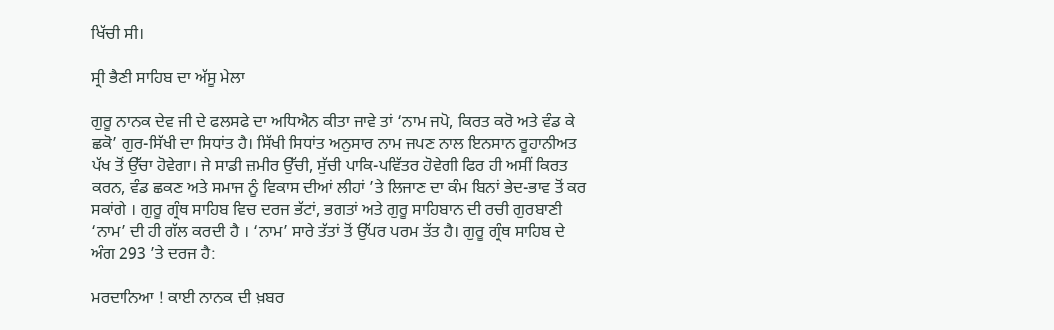ਖਿੱਚੀ ਸੀ।

ਸ੍ਰੀ ਭੈਣੀ ਸਾਹਿਬ ਦਾ ਅੱਸੂ ਮੇਲਾ

ਗੁਰੂ ਨਾਨਕ ਦੇਵ ਜੀ ਦੇ ਫਲਸਫੇ ਦਾ ਅਧਿਐਨ ਕੀਤਾ ਜਾਵੇ ਤਾਂ ‘ਨਾਮ ਜਪੋ, ਕਿਰਤ ਕਰੋ ਅਤੇ ਵੰਡ ਕੇ ਛਕੋ’ ਗੁਰ-ਸਿੱਖੀ ਦਾ ਸਿਧਾਂਤ ਹੈ। ਸਿੱਖੀ ਸਿਧਾਂਤ ਅਨੁਸਾਰ ਨਾਮ ਜਪਣ ਨਾਲ ਇਨਸਾਨ ਰੂਹਾਨੀਅਤ ਪੱਖ ਤੋਂ ਉੱਚਾ ਹੋਵੇਗਾ। ਜੇ ਸਾਡੀ ਜ਼ਮੀਰ ਉੱਚੀ, ਸੁੱਚੀ ਪਾਕਿ-ਪਵਿੱਤਰ ਹੋਵੇਗੀ ਫਿਰ ਹੀ ਅਸੀਂ ਕਿਰਤ ਕਰਨ, ਵੰਡ ਛਕਣ ਅਤੇ ਸਮਾਜ ਨੂੰ ਵਿਕਾਸ ਦੀਆਂ ਲੀਹਾਂ ’ਤੇ ਲਿਜਾਣ ਦਾ ਕੰਮ ਬਿਨਾਂ ਭੇਦ-ਭਾਵ ਤੋਂ ਕਰ ਸਕਾਂਗੇ । ਗੁਰੂ ਗ੍ਰੰਥ ਸਾਹਿਬ ਵਿਚ ਦਰਜ ਭੱਟਾਂ, ਭਗਤਾਂ ਅਤੇ ਗੁਰੂ ਸਾਹਿਬਾਨ ਦੀ ਰਚੀ ਗੁਰਬਾਣੀ ‘ਨਾਮ’ ਦੀ ਹੀ ਗੱਲ ਕਰਦੀ ਹੈ । ‘ਨਾਮ’ ਸਾਰੇ ਤੱਤਾਂ ਤੋਂ ਉੱਪਰ ਪਰਮ ਤੱਤ ਹੈ। ਗੁਰੂ ਗ੍ਰੰਥ ਸਾਹਿਬ ਦੇ ਅੰਗ 293 ’ਤੇ ਦਰਜ ਹੈ:

ਮਰਦਾਨਿਆ ! ਕਾਈ ਨਾਨਕ ਦੀ ਖ਼ਬਰ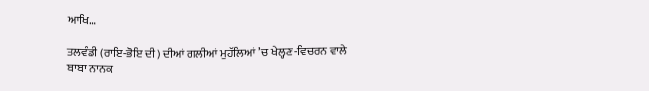ਆਖਿ…

ਤਲਵੰਡੀ (ਰਾਇ-ਭੋਇ ਦੀ) ਦੀਆਂ ਗਲੀਆਂ ਮੁਹੱਲਿਆਂ ’ਚ ਖੇਲ੍ਹਣ-ਵਿਚਰਨ ਵਾਲੇ ਬਾਬਾ ਨਾਨਕ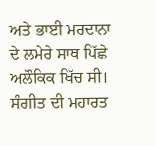ਅਤੇ ਭਾਈ ਮਰਦਾਨਾ ਦੇ ਲਮੇਰੇ ਸਾਥ ਪਿੱਛੇ ਅਲੌਕਿਕ ਖਿੱਚ ਸੀ। ਸੰਗੀਤ ਦੀ ਮਹਾਰਤ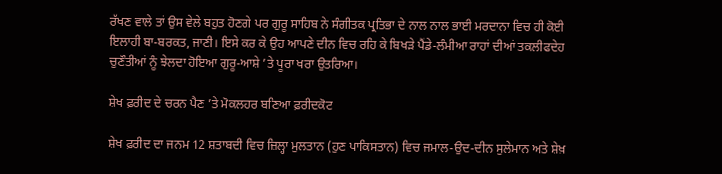ਰੱਖਣ ਵਾਲੇ ਤਾਂ ਉਸ ਵੇਲੇ ਬਹੁਤ ਹੋਣਗੇ ਪਰ ਗੁਰੂ ਸਾਹਿਬ ਨੇ ਸੰਗੀਤਕ ਪ੍ਰਤਿਭਾ ਦੇ ਨਾਲ ਨਾਲ ਭਾਈ ਮਰਦਾਨਾ ਵਿਚ ਹੀ ਕੋਈ ਇਲਾਹੀ ਬਾ-ਬਰਕਤ, ਜਾਣੀ। ਇਸੇ ਕਰ ਕੇ ਉਹ ਆਪਣੇ ਦੀਨ ਵਿਚ ਰਹਿ ਕੇ ਬਿਖੜੇ ਪੈਂਡੇ-ਲੰਮੀਆ ਰਾਹਾਂ ਦੀਆਂ ਤਕਲੀਫਦੇਹ ਚੁਣੌਤੀਆਂ ਨੂੰ ਝੇਲਦਾ ਹੋਇਆ ਗੁਰੂ-ਆਸ਼ੇ ’ਤੇ ਪੂਰਾ ਖਰਾ ਉਤਰਿਆ।

ਸ਼ੇਖ ਫ਼ਰੀਦ ਦੇ ਚਰਨ ਪੈਣ ’ਤੇ ਮੋਕਲਹਰ ਬਣਿਆ ਫ਼ਰੀਦਕੋਟ

ਸ਼ੇਖ ਫ਼ਰੀਦ ਦਾ ਜਨਮ 12 ਸ਼ਤਾਬਦੀ ਵਿਚ ਜ਼ਿਲ੍ਹਾ ਮੁਲਤਾਨ (ਹੁਣ ਪਾਕਿਸਤਾਨ) ਵਿਚ ਜਮਾਲ-ਉਦ-ਦੀਨ ਸੁਲੇਮਾਨ ਅਤੇ ਸ਼ੇਖ਼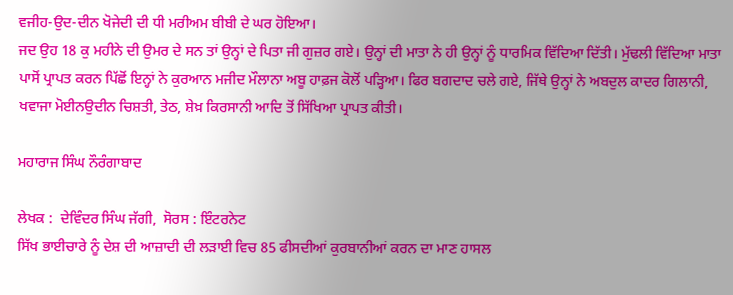ਵਜੀਹ-ਉਦ-ਦੀਨ ਖੋਜੇਦੀ ਦੀ ਧੀ ਮਰੀਅਮ ਬੀਬੀ ਦੇ ਘਰ ਹੋਇਆ।
ਜਦ ਉਹ 18 ਕੁ ਮਹੀਨੇ ਦੀ ਉਮਰ ਦੇ ਸਨ ਤਾਂ ਉਨ੍ਹਾਂ ਦੇ ਪਿਤਾ ਜੀ ਗੁਜ਼ਰ ਗਏ। ਉਨ੍ਹਾਂ ਦੀ ਮਾਤਾ ਨੇ ਹੀ ਉਨ੍ਹਾਂ ਨੂੰ ਧਾਰਮਿਕ ਵਿੱਦਿਆ ਦਿੱਤੀ। ਮੁੱਢਲੀ ਵਿੱਦਿਆ ਮਾਤਾ ਪਾਸੋਂ ਪ੍ਰਾਪਤ ਕਰਨ ਪਿੱਛੋਂ ਇਨ੍ਹਾਂ ਨੇ ਕੁਰਆਨ ਮਜੀਦ ਮੌਲਾਨਾ ਅਬੂ ਹਾਫ਼ਜ ਕੋਲੋਂ ਪੜ੍ਹਿਆ। ਫਿਰ ਬਗਦਾਦ ਚਲੇ ਗਏ, ਜਿੱਥੇ ਉਨ੍ਹਾਂ ਨੇ ਅਬਦੁਲ ਕਾਦਰ ਗਿਲਾਨੀ, ਖਵਾਜਾ ਮੋਈਨਉਦੀਨ ਚਿਸ਼ਤੀ, ਤੇਠ, ਸ਼ੇਖ਼ ਕਿਰਸਾਨੀ ਆਦਿ ਤੋਂ ਸਿੱਖਿਆ ਪ੍ਰਾਪਤ ਕੀਤੀ।

ਮਹਾਰਾਜ ਸਿੰਘ ਨੌਰੰਗਾਬਾਦ

ਲੇਖਕ :  ਦੇਵਿੰਦਰ ਸਿੰਘ ਜੱਗੀ,  ਸੋਰਸ : ਇੰਟਰਨੇਟ
ਸਿੱਖ ਭਾਈਚਾਰੇ ਨੂੰ ਦੇਸ਼ ਦੀ ਆਜ਼ਾਦੀ ਦੀ ਲੜਾਈ ਵਿਚ 85 ਫੀਸਦੀਆਂ ਕੁਰਬਾਨੀਆਂ ਕਰਨ ਦਾ ਮਾਣ ਹਾਸਲ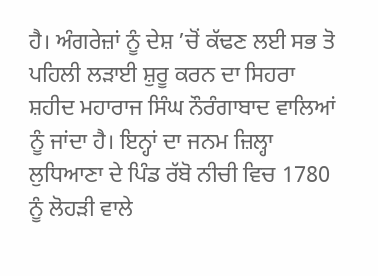ਹੈ। ਅੰਗਰੇਜ਼ਾਂ ਨੂੰ ਦੇਸ਼ ’ਚੋਂ ਕੱਢਣ ਲਈ ਸਭ ਤੋ ਪਹਿਲੀ ਲੜਾਈ ਸ਼ੁਰੂ ਕਰਨ ਦਾ ਸਿਹਰਾ ਸ਼ਹੀਦ ਮਹਾਰਾਜ ਸਿੰਘ ਨੌਰੰਗਾਬਾਦ ਵਾਲਿਆਂ ਨੂੰ ਜਾਂਦਾ ਹੈ। ਇਨ੍ਹਾਂ ਦਾ ਜਨਮ ਜ਼ਿਲ੍ਹਾ ਲੁਧਿਆਣਾ ਦੇ ਪਿੰਡ ਰੱਬੋ ਨੀਚੀ ਵਿਚ 1780 ਨੂੰ ਲੋਹੜੀ ਵਾਲੇ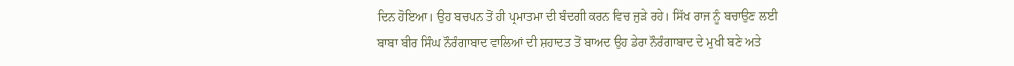ਦਿਨ ਹੋਇਆ। ਉਹ ਬਚਪਨ ਤੋਂ ਹੀ ਪ੍ਰਮਾਤਮਾ ਦੀ ਬੰਦਗੀ ਕਰਨ ਵਿਚ ਜੁੜੇ ਰਹੇ। ਸਿੱਖ ਰਾਜ ਨੂੰ ਬਚਾਉਣ ਲਈ ਬਾਬਾ ਬੀਰ ਸਿੰਘ ਨੌਰੰਗਾਬਾਦ ਵਾਲਿਆਂ ਦੀ ਸ਼ਹਾਦਤ ਤੋਂ ਬਾਅਦ ਉਹ ਡੇਰਾ ਨੌਰੰਗਾਬਾਦ ਦੇ ਮੁਖੀ ਬਣੇ ਅਤੇ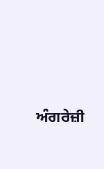ਅੰਗਰੇਜ਼ੀ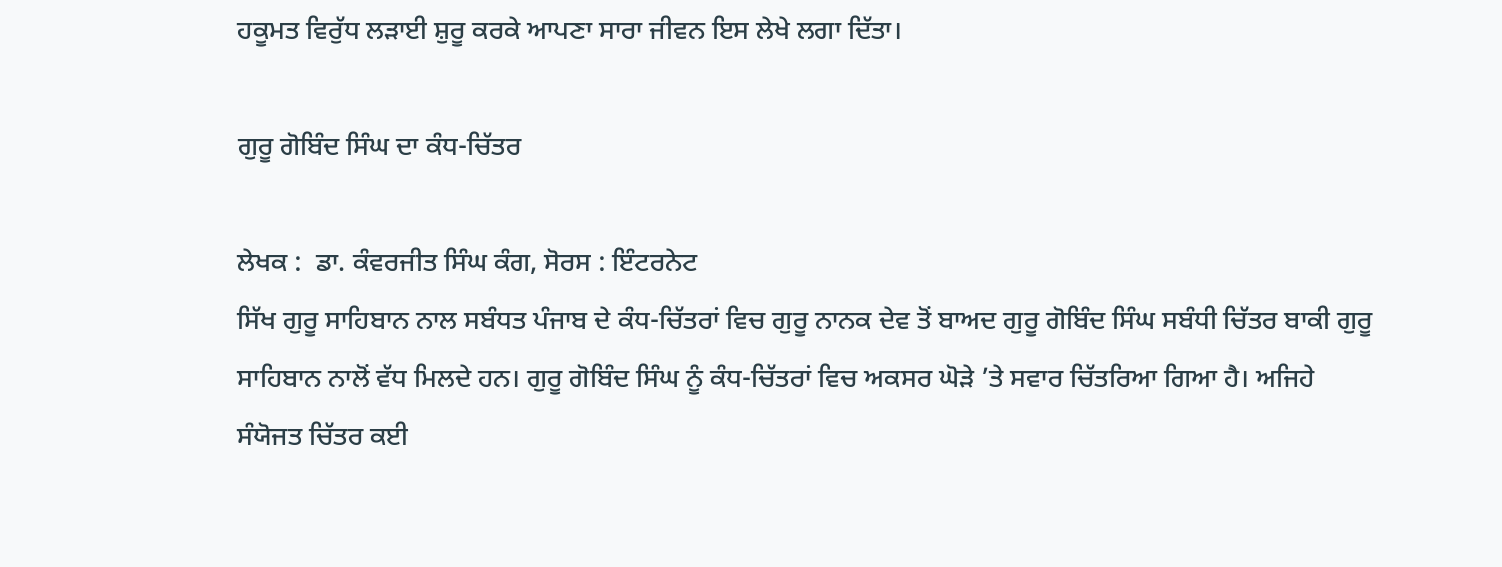ਹਕੂਮਤ ਵਿਰੁੱਧ ਲੜਾਈ ਸ਼ੁਰੂ ਕਰਕੇ ਆਪਣਾ ਸਾਰਾ ਜੀਵਨ ਇਸ ਲੇਖੇ ਲਗਾ ਦਿੱਤਾ।

ਗੁਰੂ ਗੋਬਿੰਦ ਸਿੰਘ ਦਾ ਕੰਧ-ਚਿੱਤਰ

ਲੇਖਕ :  ਡਾ. ਕੰਵਰਜੀਤ ਸਿੰਘ ਕੰਗ, ਸੋਰਸ : ਇੰਟਰਨੇਟ
ਸਿੱਖ ਗੁਰੂ ਸਾਹਿਬਾਨ ਨਾਲ ਸਬੰਧਤ ਪੰਜਾਬ ਦੇ ਕੰਧ-ਚਿੱਤਰਾਂ ਵਿਚ ਗੁਰੂ ਨਾਨਕ ਦੇਵ ਤੋਂ ਬਾਅਦ ਗੁਰੂ ਗੋਬਿੰਦ ਸਿੰਘ ਸਬੰਧੀ ਚਿੱਤਰ ਬਾਕੀ ਗੁਰੂ ਸਾਹਿਬਾਨ ਨਾਲੋਂ ਵੱਧ ਮਿਲਦੇ ਹਨ। ਗੁਰੂ ਗੋਬਿੰਦ ਸਿੰਘ ਨੂੰ ਕੰਧ-ਚਿੱਤਰਾਂ ਵਿਚ ਅਕਸਰ ਘੋੜੇ ’ਤੇ ਸਵਾਰ ਚਿੱਤਰਿਆ ਗਿਆ ਹੈ। ਅਜਿਹੇ ਸੰਯੋਜਤ ਚਿੱਤਰ ਕਈ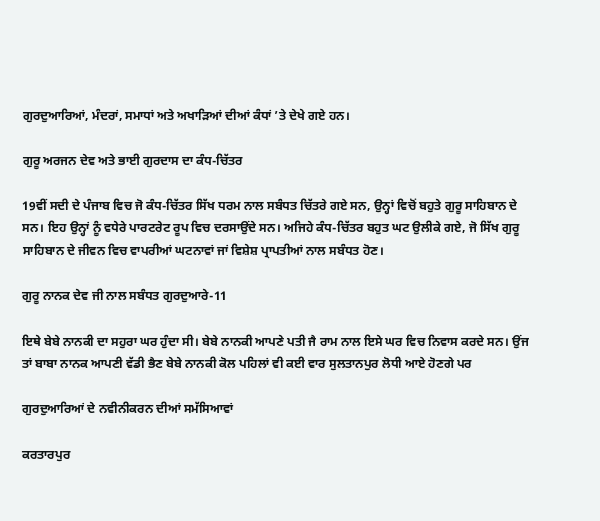ਗੁਰਦੁਆਰਿਆਂ, ਮੰਦਰਾਂ, ਸਮਾਧਾਂ ਅਤੇ ਅਖਾੜਿਆਂ ਦੀਆਂ ਕੰਧਾਂ ’ਤੇ ਦੇਖੇ ਗਏ ਹਨ।

ਗੁਰੂ ਅਰਜਨ ਦੇਵ ਅਤੇ ਭਾਈ ਗੁਰਦਾਸ ਦਾ ਕੰਧ-ਚਿੱਤਰ

19ਵੀਂ ਸਦੀ ਦੇ ਪੰਜਾਬ ਵਿਚ ਜੋ ਕੰਧ-ਚਿੱਤਰ ਸਿੱਖ ਧਰਮ ਨਾਲ ਸਬੰਧਤ ਚਿੱਤਰੇ ਗਏ ਸਨ, ਉਨ੍ਹਾਂ ਵਿਚੋਂ ਬਹੁਤੇ ਗੁਰੂ ਸਾਹਿਬਾਨ ਦੇ ਸਨ। ਇਹ ਉਨ੍ਹਾਂ ਨੂੰ ਵਧੇਰੇ ਪਾਰਟਰੇਟ ਰੂਪ ਵਿਚ ਦਰਸਾਉਂਦੇ ਸਨ। ਅਜਿਹੇ ਕੰਧ-ਚਿੱਤਰ ਬਹੁਤ ਘਟ ਉਲੀਕੇ ਗਏ, ਜੋ ਸਿੱਖ ਗੁਰੂ ਸਾਹਿਬਾਨ ਦੇ ਜੀਵਨ ਵਿਚ ਵਾਪਰੀਆਂ ਘਟਨਾਵਾਂ ਜਾਂ ਵਿਸ਼ੇਸ਼ ਪ੍ਰਾਪਤੀਆਂ ਨਾਲ ਸਬੰਧਤ ਹੋਣ।

ਗੁਰੂ ਨਾਨਕ ਦੇਵ ਜੀ ਨਾਲ ਸਬੰਧਤ ਗੁਰਦੁਆਰੇ-11

ਇਥੇ ਬੇਬੇ ਨਾਨਕੀ ਦਾ ਸਹੁਰਾ ਘਰ ਹੁੰਦਾ ਸੀ। ਬੇਬੇ ਨਾਨਕੀ ਆਪਣੇ ਪਤੀ ਜੈ ਰਾਮ ਨਾਲ ਇਸੇ ਘਰ ਵਿਚ ਨਿਵਾਸ ਕਰਦੇ ਸਨ। ਉਂਜ ਤਾਂ ਬਾਬਾ ਨਾਨਕ ਆਪਣੀ ਵੱਡੀ ਭੈਣ ਬੇਬੇ ਨਾਨਕੀ ਕੋਲ ਪਹਿਲਾਂ ਵੀ ਕਈ ਵਾਰ ਸੁਲਤਾਨਪੁਰ ਲੋਧੀ ਆਏ ਹੋਣਗੇ ਪਰ

ਗੁਰਦੁਆਰਿਆਂ ਦੇ ਨਵੀਨੀਕਰਨ ਦੀਆਂ ਸਮੱਸਿਆਵਾਂ

ਕਰਤਾਰਪੁਰ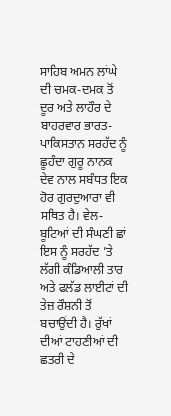ਸਾਹਿਬ ਅਮਨ ਲਾਂਘੇ ਦੀ ਚਮਕ-ਦਮਕ ਤੋਂ ਦੂਰ ਅਤੇ ਲਾਹੌਰ ਦੇ ਬਾਹਰਵਾਰ ਭਾਰਤ-ਪਾਕਿਸਤਾਨ ਸਰਹੱਦ ਨੂੰ ਛੂਹੰਦਾ ਗੁਰੂ ਨਾਨਕ ਦੇਵ ਨਾਲ ਸਬੰਧਤ ਇਕ ਹੋਰ ਗੁਰਦੁਆਰਾ ਵੀ ਸਥਿਤ ਹੈ। ਵੇਲ-ਬੂਟਿਆਂ ਦੀ ਸੰਘਣੀ ਛਾਂ ਇਸ ਨੂੰ ਸਰਹੱਦ ’ਤੇ ਲੱਗੀ ਕੰਡਿਆਲੀ ਤਾਰ ਅਤੇ ਫਲੱਡ ਲਾਈਟਾਂ ਦੀ ਤੇਜ਼ ਰੌਸ਼ਨੀ ਤੋਂ ਬਚਾਉਂਦੀ ਹੈ। ਰੁੱਖਾਂ ਦੀਆਂ ਟਾਹਣੀਆਂ ਦੀ ਛਤਰੀ ਦੇ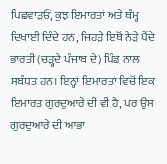ਪਿਛਵਾੜਓਂ, ਕੁਝ ਇਮਾਰਤਾਂ ਅਤੇ ਥੰਮ੍ਹ ਦਿਖਾਈ ਦਿੰਦੇ ਹਨ, ਜਿਹੜੇ ਇਥੋਂ ਨੇੜੇ ਪੈਂਦੇ ਭਾਰਤੀ (ਚੜ੍ਹਦੇ ਪੰਜਾਬ ਦੇ) ਪਿੰਡ ਨਾਲ ਸਬੰਧਤ ਹਨ। ਇਨ੍ਹਾਂ ਇਮਾਰਤਾਂ ਵਿਚੋਂ ਇਕ ਇਮਾਰਤ ਗੁਰਦੁਆਰੇ ਦੀ ਵੀ ਹੈ, ਪਰ ਉਸ ਗੁਰਦੁਆਰੇ ਦੀ ਆਭਾ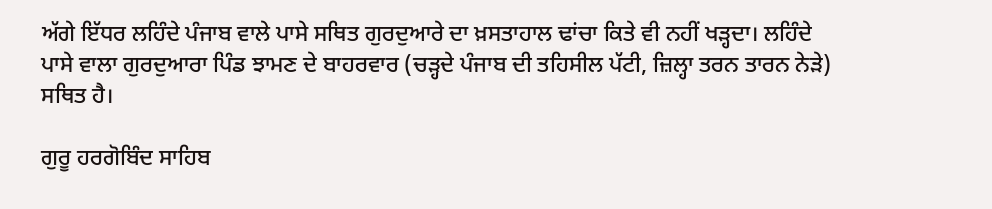ਅੱਗੇ ਇੱਧਰ ਲਹਿੰਦੇ ਪੰਜਾਬ ਵਾਲੇ ਪਾਸੇ ਸਥਿਤ ਗੁਰਦੁਆਰੇ ਦਾ ਖ਼ਸਤਾਹਾਲ ਢਾਂਚਾ ਕਿਤੇ ਵੀ ਨਹੀਂ ਖੜ੍ਹਦਾ। ਲਹਿੰਦੇ ਪਾਸੇ ਵਾਲਾ ਗੁਰਦੁਆਰਾ ਪਿੰਡ ਝਾਮਣ ਦੇ ਬਾਹਰਵਾਰ (ਚੜ੍ਹਦੇ ਪੰਜਾਬ ਦੀ ਤਹਿਸੀਲ ਪੱਟੀ, ਜ਼ਿਲ੍ਹਾ ਤਰਨ ਤਾਰਨ ਨੇੜੇ) ਸਥਿਤ ਹੈ।

ਗੁਰੂ ਹਰਗੋਬਿੰਦ ਸਾਹਿਬ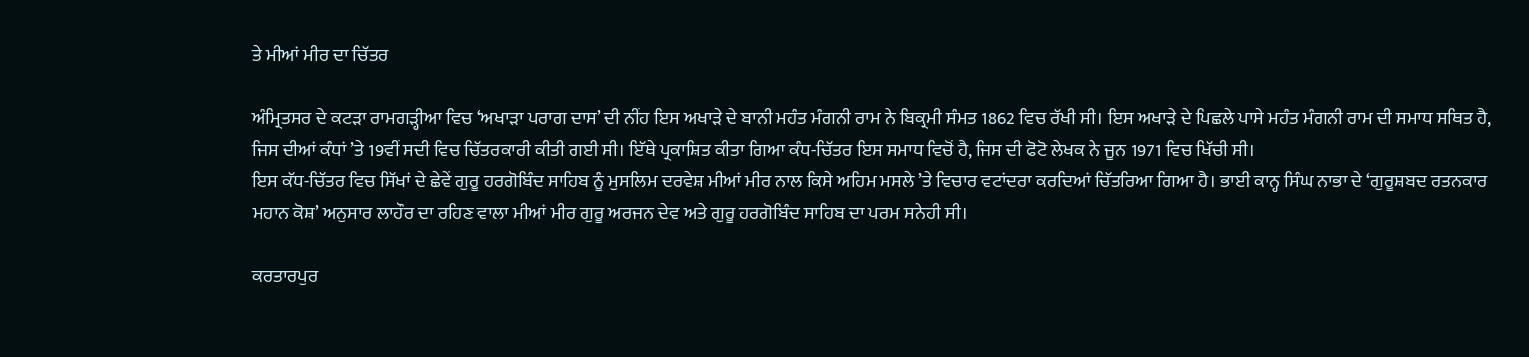ਤੇ ਮੀਆਂ ਮੀਰ ਦਾ ਚਿੱਤਰ

ਅੰਮ੍ਰਿਤਸਰ ਦੇ ਕਟੜਾ ਰਾਮਗੜ੍ਹੀਆ ਵਿਚ ‘ਅਖਾੜਾ ਪਰਾਗ ਦਾਸ’ ਦੀ ਨੀਂਹ ਇਸ ਅਖਾੜੇ ਦੇ ਬਾਨੀ ਮਹੰਤ ਮੰਗਨੀ ਰਾਮ ਨੇ ਬਿਕ੍ਰਮੀ ਸੰਮਤ 1862 ਵਿਚ ਰੱਖੀ ਸੀ। ਇਸ ਅਖਾੜੇ ਦੇ ਪਿਛਲੇ ਪਾਸੇ ਮਹੰਤ ਮੰਗਨੀ ਰਾਮ ਦੀ ਸਮਾਧ ਸਥਿਤ ਹੈ, ਜਿਸ ਦੀਆਂ ਕੰਧਾਂ ’ਤੇ 19ਵੀਂ ਸਦੀ ਵਿਚ ਚਿੱਤਰਕਾਰੀ ਕੀਤੀ ਗਈ ਸੀ। ਇੱਥੇ ਪ੍ਰਕਾਸ਼ਿਤ ਕੀਤਾ ਗਿਆ ਕੰਧ-ਚਿੱਤਰ ਇਸ ਸਮਾਧ ਵਿਚੋਂ ਹੈ, ਜਿਸ ਦੀ ਫੋਟੋ ਲੇਖਕ ਨੇ ਜੂਨ 1971 ਵਿਚ ਖਿੱਚੀ ਸੀ।
ਇਸ ਕੱਧ-ਚਿੱਤਰ ਵਿਚ ਸਿੱਖਾਂ ਦੇ ਛੇਵੇਂ ਗੁਰੂ ਹਰਗੋਬਿੰਦ ਸਾਹਿਬ ਨੂੰ ਮੁਸਲਿਮ ਦਰਵੇਸ਼ ਮੀਆਂ ਮੀਰ ਨਾਲ ਕਿਸੇ ਅਹਿਮ ਮਸਲੇ ’ਤੇ ਵਿਚਾਰ ਵਟਾਂਦਰਾ ਕਰਦਿਆਂ ਚਿੱਤਰਿਆ ਗਿਆ ਹੈ। ਭਾਈ ਕਾਨ੍ਹ ਸਿੰਘ ਨਾਭਾ ਦੇ ‘ਗੁਰੂਸ਼ਬਦ ਰਤਨਕਾਰ ਮਹਾਨ ਕੋਸ਼’ ਅਨੁਸਾਰ ਲਾਹੌਰ ਦਾ ਰਹਿਣ ਵਾਲਾ ਮੀਆਂ ਮੀਰ ਗੁਰੂ ਅਰਜਨ ਦੇਵ ਅਤੇ ਗੁਰੂ ਹਰਗੋਬਿੰਦ ਸਾਹਿਬ ਦਾ ਪਰਮ ਸਨੇਹੀ ਸੀ।

ਕਰਤਾਰਪੁਰ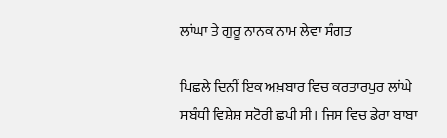ਲਾਂਘਾ ਤੇ ਗੁਰੂ ਨਾਨਕ ਨਾਮ ਲੇਵਾ ਸੰਗਤ

ਪਿਛਲੇ ਦਿਨੀਂ ਇਕ ਅਖ਼ਬਾਰ ਵਿਚ ਕਰਤਾਰਪੁਰ ਲਾਂਘੇ ਸਬੰਧੀ ਵਿਸ਼ੇਸ਼ ਸਟੋਰੀ ਛਪੀ ਸੀ। ਜਿਸ ਵਿਚ ਡੇਰਾ ਬਾਬਾ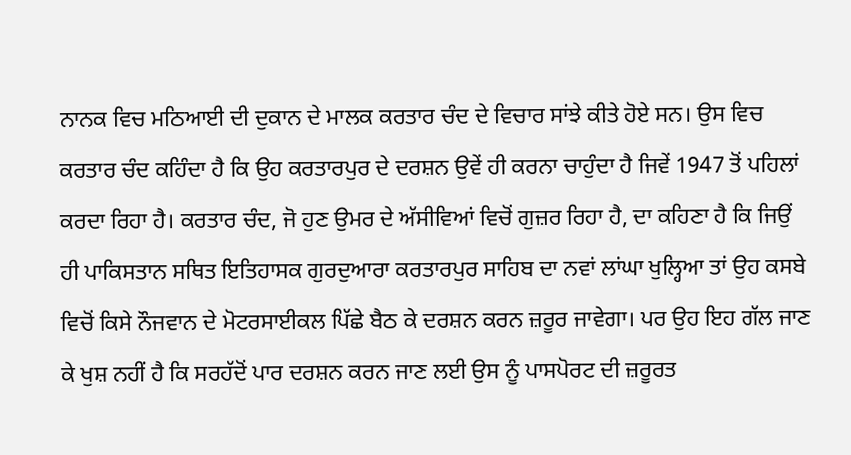ਨਾਨਕ ਵਿਚ ਮਠਿਆਈ ਦੀ ਦੁਕਾਨ ਦੇ ਮਾਲਕ ਕਰਤਾਰ ਚੰਦ ਦੇ ਵਿਚਾਰ ਸਾਂਝੇ ਕੀਤੇ ਹੋਏ ਸਨ। ਉਸ ਵਿਚ ਕਰਤਾਰ ਚੰਦ ਕਹਿੰਦਾ ਹੈ ਕਿ ਉਹ ਕਰਤਾਰਪੁਰ ਦੇ ਦਰਸ਼ਨ ਉਵੇਂ ਹੀ ਕਰਨਾ ਚਾਹੁੰਦਾ ਹੈ ਜਿਵੇਂ 1947 ਤੋਂ ਪਹਿਲਾਂ ਕਰਦਾ ਰਿਹਾ ਹੈ। ਕਰਤਾਰ ਚੰਦ, ਜੋ ਹੁਣ ਉਮਰ ਦੇ ਅੱਸੀਵਿਆਂ ਵਿਚੋਂ ਗੁਜ਼ਰ ਰਿਹਾ ਹੈ, ਦਾ ਕਹਿਣਾ ਹੈ ਕਿ ਜਿਉਂ ਹੀ ਪਾਕਿਸਤਾਨ ਸਥਿਤ ਇਤਿਹਾਸਕ ਗੁਰਦੁਆਰਾ ਕਰਤਾਰਪੁਰ ਸਾਹਿਬ ਦਾ ਨਵਾਂ ਲਾਂਘਾ ਖੁਲ੍ਹਿਆ ਤਾਂ ਉਹ ਕਸਬੇ ਵਿਚੋਂ ਕਿਸੇ ਨੌਜਵਾਨ ਦੇ ਮੋਟਰਸਾਈਕਲ ਪਿੱਛੇ ਬੈਠ ਕੇ ਦਰਸ਼ਨ ਕਰਨ ਜ਼ਰੂਰ ਜਾਵੇਗਾ। ਪਰ ਉਹ ਇਹ ਗੱਲ ਜਾਣ ਕੇ ਖੁਸ਼ ਨਹੀਂ ਹੈ ਕਿ ਸਰਹੱਦੋਂ ਪਾਰ ਦਰਸ਼ਨ ਕਰਨ ਜਾਣ ਲਈ ਉਸ ਨੂੰ ਪਾਸਪੋਰਟ ਦੀ ਜ਼ਰੂਰਤ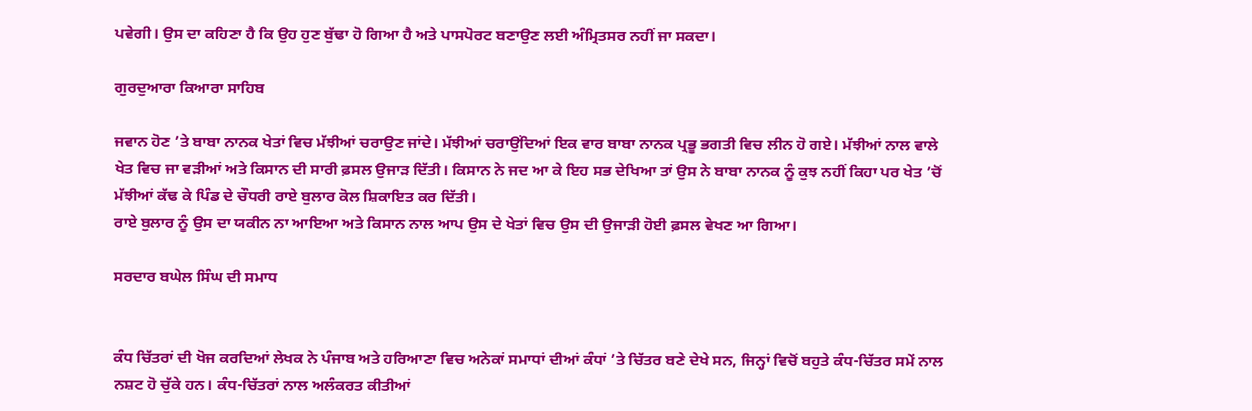ਪਵੇਗੀ। ਉਸ ਦਾ ਕਹਿਣਾ ਹੈ ਕਿ ਉਹ ਹੁਣ ਬੁੱਢਾ ਹੋ ਗਿਆ ਹੈ ਅਤੇ ਪਾਸਪੋਰਟ ਬਣਾਉਣ ਲਈ ਅੰਮ੍ਰਿਤਸਰ ਨਹੀਂ ਜਾ ਸਕਦਾ।

ਗੁਰਦੁਆਰਾ ਕਿਆਰਾ ਸਾਹਿਬ

ਜਵਾਨ ਹੋਣ ’ਤੇ ਬਾਬਾ ਨਾਨਕ ਖੇਤਾਂ ਵਿਚ ਮੱਝੀਆਂ ਚਰਾਉਣ ਜਾਂਦੇ। ਮੱਝੀਆਂ ਚਰਾਉਂਦਿਆਂ ਇਕ ਵਾਰ ਬਾਬਾ ਨਾਨਕ ਪ੍ਰਭੂ ਭਗਤੀ ਵਿਚ ਲੀਨ ਹੋ ਗਏ। ਮੱਝੀਆਂ ਨਾਲ ਵਾਲੇ ਖੇਤ ਵਿਚ ਜਾ ਵੜੀਆਂ ਅਤੇ ਕਿਸਾਨ ਦੀ ਸਾਰੀ ਫ਼ਸਲ ਉਜਾੜ ਦਿੱਤੀ। ਕਿਸਾਨ ਨੇ ਜਦ ਆ ਕੇ ਇਹ ਸਭ ਦੇਖਿਆ ਤਾਂ ਉਸ ਨੇ ਬਾਬਾ ਨਾਨਕ ਨੂੰ ਕੁਝ ਨਹੀਂ ਕਿਹਾ ਪਰ ਖੇਤ ’ਚੋਂ ਮੱਝੀਆਂ ਕੱਢ ਕੇ ਪਿੰਡ ਦੇ ਚੌਧਰੀ ਰਾਏ ਬੁਲਾਰ ਕੋਲ ਸ਼ਿਕਾਇਤ ਕਰ ਦਿੱਤੀ।
ਰਾਏ ਬੁਲਾਰ ਨੂੰ ਉਸ ਦਾ ਯਕੀਨ ਨਾ ਆਇਆ ਅਤੇ ਕਿਸਾਨ ਨਾਲ ਆਪ ਉਸ ਦੇ ਖੇਤਾਂ ਵਿਚ ਉਸ ਦੀ ਉਜਾੜੀ ਹੋਈ ਫ਼ਸਲ ਵੇਖਣ ਆ ਗਿਆ।

ਸਰਦਾਰ ਬਘੇਲ ਸਿੰਘ ਦੀ ਸਮਾਧ


ਕੰਧ ਚਿੱਤਰਾਂ ਦੀ ਖੋਜ ਕਰਦਿਆਂ ਲੇਖਕ ਨੇ ਪੰਜਾਬ ਅਤੇ ਹਰਿਆਣਾ ਵਿਚ ਅਨੇਕਾਂ ਸਮਾਧਾਂ ਦੀਆਂ ਕੰਧਾਂ ’ਤੇ ਚਿੱਤਰ ਬਣੇ ਦੇਖੇ ਸਨ, ਜਿਨ੍ਹਾਂ ਵਿਚੋਂ ਬਹੁਤੇ ਕੰਧ-ਚਿੱਤਰ ਸਮੇਂ ਨਾਲ ਨਸ਼ਟ ਹੋ ਚੁੱਕੇ ਹਨ। ਕੰਧ-ਚਿੱਤਰਾਂ ਨਾਲ ਅਲੰਕਰਤ ਕੀਤੀਆਂ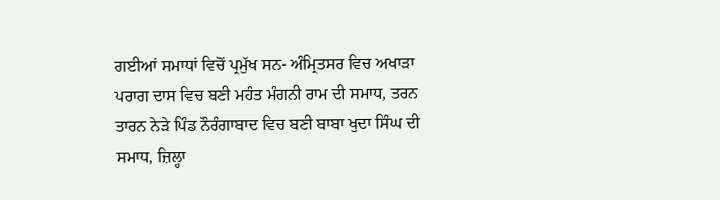ਗਈਆਂ ਸਮਾਧਾਂ ਵਿਚੋਂ ਪ੍ਰਮੁੱਖ ਸਨ- ਅੰਮ੍ਰਿਤਸਰ ਵਿਚ ਅਖਾੜਾ ਪਰਾਗ ਦਾਸ ਵਿਚ ਬਣੀ ਮਹੰਤ ਮੰਗਨੀ ਰਾਮ ਦੀ ਸਮਾਧ, ਤਰਨ ਤਾਰਨ ਨੇੜੇ ਪਿੰਡ ਨੌਰੰਗਾਬਾਦ ਵਿਚ ਬਣੀ ਬਾਬਾ ਖੁਦਾ ਸਿੰਘ ਦੀ ਸਮਾਧ, ਜ਼ਿਲ੍ਹਾ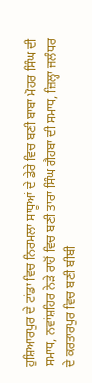ਹੁਸ਼ਿਆਰਪੁਰ ਦੇ ਟਾਂਡਾ ਵਿਚ ਨਿਰਮਲਾ ਸਾਧੂਆਂ ਦੇ ਡੇਰੇ ਵਿਚ ਬਣੀ ਬਾਬਾ ਮੋਹਰ ਸਿੰਘ ਦੀ ਸਮਾਧ, ਨਵਾਂਸ਼ਹਿਰ ਨੇੜੇ ਰਾਹੋਂ ਵਿਚ ਬਣੀ ਤਾਰਾ ਸਿੰਘ ਗੈਹਬਾ ਦੀ ਸਮਾਧ, ਜ਼ਿਲ੍ਹਾ ਜਲੰਧਰ ਦੇ ਕਰਤਾਰਪੁਰ ਵਿਚ ਬਣੀ ਬੀਬੀ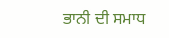ਭਾਨੀ ਦੀ ਸਮਾਧ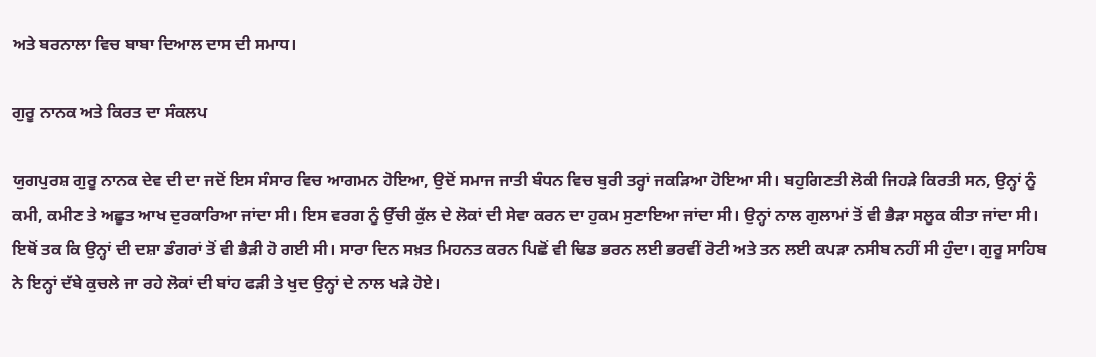ਅਤੇ ਬਰਨਾਲਾ ਵਿਚ ਬਾਬਾ ਦਿਆਲ ਦਾਸ ਦੀ ਸਮਾਧ।

ਗੁਰੂ ਨਾਨਕ ਅਤੇ ਕਿਰਤ ਦਾ ਸੰਕਲਪ

ਯੁਗਪੁਰਸ਼ ਗੁਰੂ ਨਾਨਕ ਦੇਵ ਦੀ ਦਾ ਜਦੋਂ ਇਸ ਸੰਸਾਰ ਵਿਚ ਆਗਮਨ ਹੋਇਆ, ਉਦੋਂ ਸਮਾਜ ਜਾਤੀ ਬੰਧਨ ਵਿਚ ਬੁਰੀ ਤਰ੍ਹਾਂ ਜਕੜਿਆ ਹੋਇਆ ਸੀ। ਬਹੁਗਿਣਤੀ ਲੋਕੀ ਜਿਹੜੇ ਕਿਰਤੀ ਸਨ, ਉਨ੍ਹਾਂ ਨੂੰ ਕਮੀ, ਕਮੀਣ ਤੇ ਅਛੂਤ ਆਖ ਦੁਰਕਾਰਿਆ ਜਾਂਦਾ ਸੀ। ਇਸ ਵਰਗ ਨੂੰ ਉੱਚੀ ਕੁੱਲ ਦੇ ਲੋਕਾਂ ਦੀ ਸੇਵਾ ਕਰਨ ਦਾ ਹੁਕਮ ਸੁਣਾਇਆ ਜਾਂਦਾ ਸੀ। ਉਨ੍ਹਾਂ ਨਾਲ ਗੁਲਾਮਾਂ ਤੋਂ ਵੀ ਭੈੜਾ ਸਲੂਕ ਕੀਤਾ ਜਾਂਦਾ ਸੀ। ਇਥੋਂ ਤਕ ਕਿ ਉਨ੍ਹਾਂ ਦੀ ਦਸ਼ਾ ਡੰਗਰਾਂ ਤੋਂ ਵੀ ਭੈੜੀ ਹੋ ਗਈ ਸੀ। ਸਾਰਾ ਦਿਨ ਸਖ਼ਤ ਮਿਹਨਤ ਕਰਨ ਪਿਛੋਂ ਵੀ ਢਿਡ ਭਰਨ ਲਈ ਭਰਵੀਂ ਰੋਟੀ ਅਤੇ ਤਨ ਲਈ ਕਪੜਾ ਨਸੀਬ ਨਹੀਂ ਸੀ ਹੁੰਦਾ। ਗੁਰੂ ਸਾਹਿਬ ਨੇ ਇਨ੍ਹਾਂ ਦੱਬੇ ਕੁਚਲੇ ਜਾ ਰਹੇ ਲੋਕਾਂ ਦੀ ਬਾਂਹ ਫੜੀ ਤੇ ਖੁਦ ਉਨ੍ਹਾਂ ਦੇ ਨਾਲ ਖੜੇ ਹੋਏ।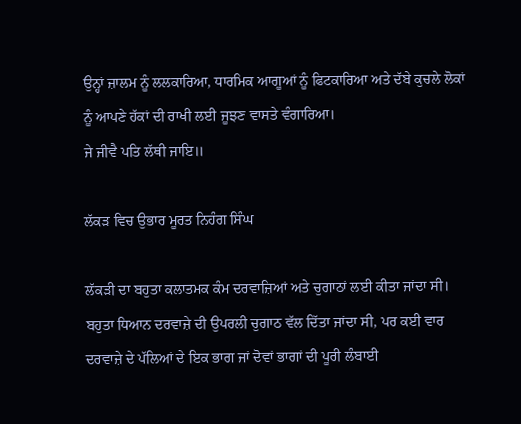ਉਨ੍ਹਾਂ ਜ਼ਾਲਮ ਨੂੰ ਲਲਕਾਰਿਆ, ਧਾਰਮਿਕ ਆਗੂਆਂ ਨੂੰ ਫਿਟਕਾਰਿਆ ਅਤੇ ਦੱਬੇ ਕੁਚਲੇ ਲੋਕਾਂ ਨੂੰ ਆਪਣੇ ਹੱਕਾਂ ਦੀ ਰਾਖੀ ਲਈ ਜੂਝਣ ਵਾਸਤੇ ਵੰਗਾਰਿਆ।
ਜੇ ਜੀਵੈ ਪਤਿ ਲੱਥੀ ਜਾਇ॥

ਲੱਕੜ ਵਿਚ ਉਭਾਰ ਮੂਰਤ ਨਿਹੰਗ ਸਿੰਘ

ਲੱਕੜੀ ਦਾ ਬਹੁਤਾ ਕਲਾਤਮਕ ਕੰਮ ਦਰਵਾਜ਼ਿਆਂ ਅਤੇ ਚੁਗਾਠਾਂ ਲਈ ਕੀਤਾ ਜਾਂਦਾ ਸੀ। ਬਹੁਤਾ ਧਿਆਨ ਦਰਵਾਜ਼ੇ ਦੀ ਉਪਰਲੀ ਚੁਗਾਠ ਵੱਲ ਦਿੱਤਾ ਜਾਂਦਾ ਸੀ, ਪਰ ਕਈ ਵਾਰ ਦਰਵਾਜ਼ੇ ਦੇ ਪੱਲਿਆਂ ਦੇ ਇਕ ਭਾਗ ਜਾਂ ਦੋਵਾਂ ਭਾਗਾਂ ਦੀ ਪੂਰੀ ਲੰਬਾਈ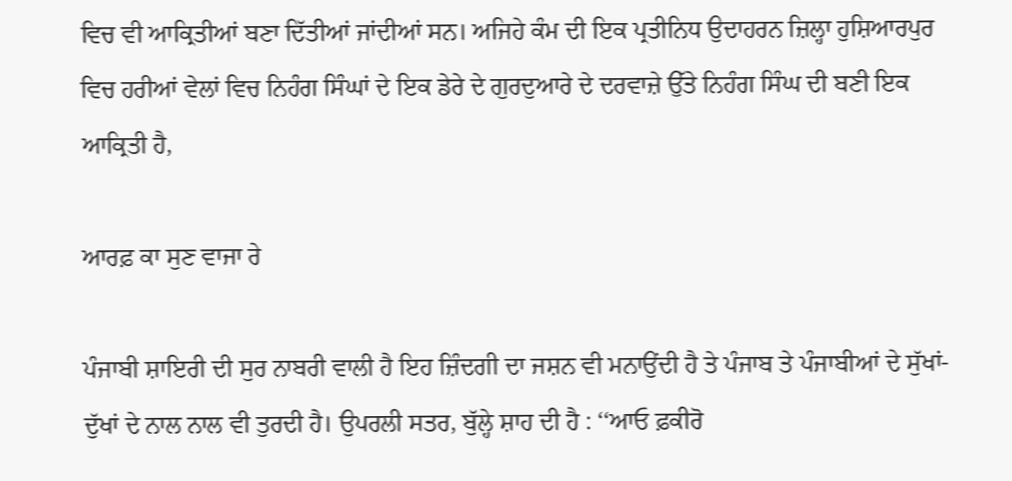ਵਿਚ ਵੀ ਆਕ੍ਰਿਤੀਆਂ ਬਣਾ ਦਿੱਤੀਆਂ ਜਾਂਦੀਆਂ ਸਨ। ਅਜਿਹੇ ਕੰਮ ਦੀ ਇਕ ਪ੍ਰਤੀਨਿਧ ਉਦਾਹਰਨ ਜ਼ਿਲ੍ਹਾ ਹੁਸ਼ਿਆਰਪੁਰ ਵਿਚ ਹਰੀਆਂ ਵੇਲਾਂ ਵਿਚ ਨਿਹੰਗ ਸਿੰਘਾਂ ਦੇ ਇਕ ਡੇਰੇ ਦੇ ਗੁਰਦੁਆਰੇ ਦੇ ਦਰਵਾਜ਼ੇ ਉੱਤੇ ਨਿਹੰਗ ਸਿੰਘ ਦੀ ਬਣੀ ਇਕ ਆਕ੍ਰਿਤੀ ਹੈ,

ਆਰਫ਼ ਕਾ ਸੁਣ ਵਾਜਾ ਰੇ

ਪੰਜਾਬੀ ਸ਼ਾਇਰੀ ਦੀ ਸੁਰ ਨਾਬਰੀ ਵਾਲੀ ਹੈ ਇਹ ਜ਼ਿੰਦਗੀ ਦਾ ਜਸ਼ਨ ਵੀ ਮਨਾਉਂਦੀ ਹੈ ਤੇ ਪੰਜਾਬ ਤੇ ਪੰਜਾਬੀਆਂ ਦੇ ਸੁੱਖਾਂ-ਦੁੱਖਾਂ ਦੇ ਨਾਲ ਨਾਲ ਵੀ ਤੁਰਦੀ ਹੈ। ਉਪਰਲੀ ਸਤਰ, ਬੁੱਲ੍ਹੇ ਸ਼ਾਹ ਦੀ ਹੈ : ‘‘ਆਓ ਫ਼ਕੀਰੋ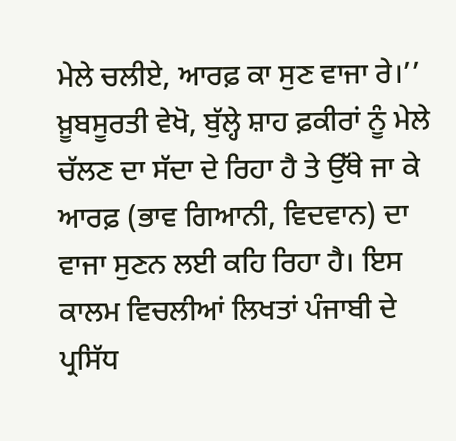ਮੇਲੇ ਚਲੀਏ, ਆਰਫ਼ ਕਾ ਸੁਣ ਵਾਜਾ ਰੇ।’’ ਖ਼ੂਬਸੂਰਤੀ ਵੇਖੋ, ਬੁੱਲ੍ਹੇ ਸ਼ਾਹ ਫ਼ਕੀਰਾਂ ਨੂੰ ਮੇਲੇ ਚੱਲਣ ਦਾ ਸੱਦਾ ਦੇ ਰਿਹਾ ਹੈ ਤੇ ਉੱਥੇ ਜਾ ਕੇ ਆਰਫ਼ (ਭਾਵ ਗਿਆਨੀ, ਵਿਦਵਾਨ) ਦਾ ਵਾਜਾ ਸੁਣਨ ਲਈ ਕਹਿ ਰਿਹਾ ਹੈ। ਇਸ ਕਾਲਮ ਵਿਚਲੀਆਂ ਲਿਖਤਾਂ ਪੰਜਾਬੀ ਦੇ ਪ੍ਰਸਿੱਧ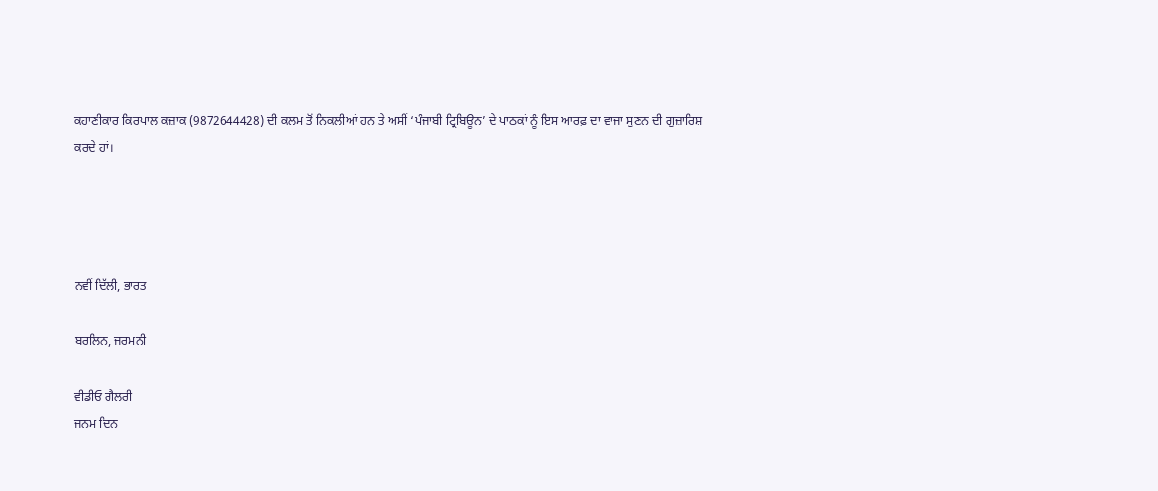ਕਹਾਣੀਕਾਰ ਕਿਰਪਾਲ ਕਜ਼ਾਕ (9872644428) ਦੀ ਕਲਮ ਤੋਂ ਨਿਕਲੀਆਂ ਹਨ ਤੇ ਅਸੀਂ ‘ਪੰਜਾਬੀ ਟ੍ਰਿਬਿਊਨ’ ਦੇ ਪਾਠਕਾਂ ਨੂੰ ਇਸ ਆਰਫ਼ ਦਾ ਵਾਜਾ ਸੁਣਨ ਦੀ ਗੁਜ਼ਾਰਿਸ਼ ਕਰਦੇ ਹਾਂ।




ਨਵੀਂ ਦਿੱਲੀ, ਭਾਰਤ

ਬਰਲਿਨ, ਜਰਮਨੀ

ਵੀਡੀਓ ਗੈਲਰੀ
ਜਨਮ ਦਿਨ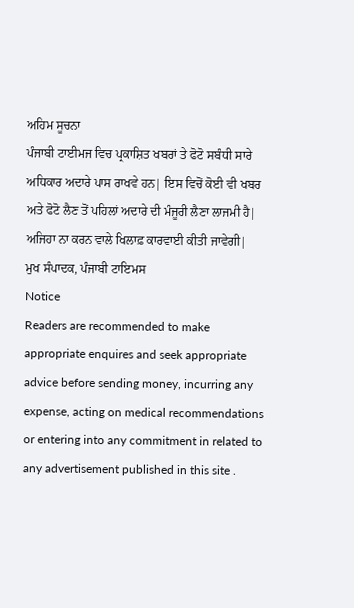ਅਹਿਮ ਸੂਚਨਾ
ਪੰਜਾਬੀ ਟਾਈਮਜ ਵਿਚ ਪ੍ਰਕਾਸ਼ਿਤ ਖਬਰਾਂ ਤੇ ਫੋਟੋ ਸਬੰਧੀ ਸਾਰੇ ਅਧਿਕਾਰ ਅਦਾਰੇ ਪਾਸ ਰਾਖਵੇ ਹਨ| ਇਸ ਵਿਚੋਂ ਕੋਈ ਵੀ ਖਬਰ ਅਤੇ ਫੋਟੋ ਲੈਣ ਤੋਂ ਪਹਿਲਾਂ ਅਦਾਰੇ ਦੀ ਮੰਜੂਰੀ ਲੈਣਾ ਲਾਜਮੀ ਹੈ| ਅਜਿਹਾ ਨਾ ਕਰਨ ਵਾਲੇ ਖਿਲਾਫ਼ ਕਾਰਵਾਈ ਕੀਤੀ ਜਾਵੇਗੀ|
ਮੁਖ ਸੰਪਾਦਕ, ਪੰਜਾਬੀ ਟਾਇਮਸ
Notice
Readers are recommended to make appropriate enquires and seek appropriate advice before sending money, incurring any expense, acting on medical recommendations or entering into any commitment in related to any advertisement published in this site .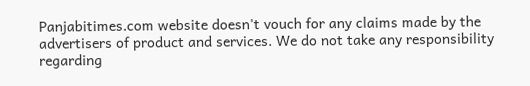Panjabitimes.com website doesn't vouch for any claims made by the advertisers of product and services. We do not take any responsibility regarding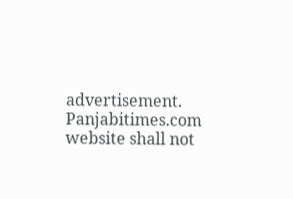advertisement. Panjabitimes.com website shall not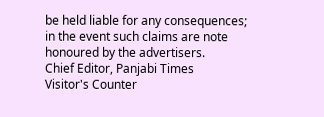be held liable for any consequences; in the event such claims are note honoured by the advertisers.
Chief Editor, Panjabi Times
Visitor's Counter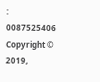:   0087525406
Copyright © 2019,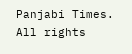Panjabi Times. All rights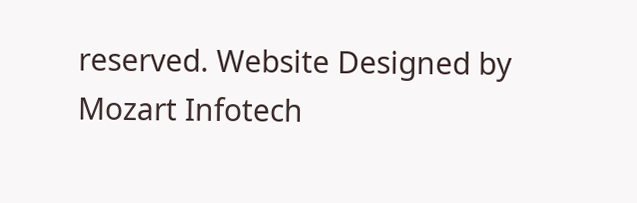reserved. Website Designed by Mozart Infotech